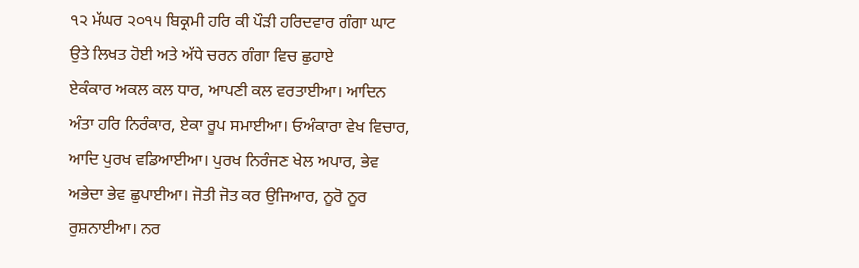੧੨ ਮੱਘਰ ੨੦੧੫ ਬਿਕ੍ਰਮੀ ਹਰਿ ਕੀ ਪੌੜੀ ਹਰਿਦਵਾਰ ਗੰਗਾ ਘਾਟ ਉਤੇ ਲਿਖਤ ਹੋਈ ਅਤੇ ਅੱਧੇ ਚਰਨ ਗੰਗਾ ਵਿਚ ਛੁਹਾਏ
ਏਕੰਕਾਰ ਅਕਲ ਕਲ ਧਾਰ, ਆਪਣੀ ਕਲ ਵਰਤਾਈਆ। ਆਦਿਨ ਅੰਤਾ ਹਰਿ ਨਿਰੰਕਾਰ, ਏਕਾ ਰੂਪ ਸਮਾਈਆ। ਓਅੰਕਾਰਾ ਵੇਖ ਵਿਚਾਰ, ਆਦਿ ਪੁਰਖ ਵਡਿਆਈਆ। ਪੁਰਖ ਨਿਰੰਜਣ ਖੇਲ ਅਪਾਰ, ਭੇਵ ਅਭੇਦਾ ਭੇਵ ਛੁਪਾਈਆ। ਜੋਤੀ ਜੋਤ ਕਰ ਉਜਿਆਰ, ਨੂਰੋ ਨੂਰ ਰੁਸ਼ਨਾਈਆ। ਨਰ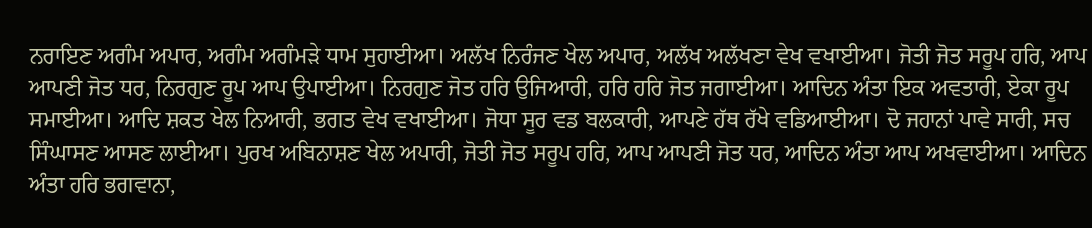ਨਰਾਇਣ ਅਗੰਮ ਅਪਾਰ, ਅਗੰਮ ਅਗੰਮੜੇ ਧਾਮ ਸੁਹਾਈਆ। ਅਲੱਖ ਨਿਰੰਜਣ ਖੇਲ ਅਪਾਰ, ਅਲੱਖ ਅਲੱਖਣਾ ਵੇਖ ਵਖਾਈਆ। ਜੋਤੀ ਜੋਤ ਸਰੂਪ ਹਰਿ, ਆਪ ਆਪਣੀ ਜੋਤ ਧਰ, ਨਿਰਗੁਣ ਰੂਪ ਆਪ ਉਪਾਈਆ। ਨਿਰਗੁਣ ਜੋਤ ਹਰਿ ਉਜਿਆਰੀ, ਹਰਿ ਹਰਿ ਜੋਤ ਜਗਾਈਆ। ਆਦਿਨ ਅੰਤਾ ਇਕ ਅਵਤਾਰੀ, ਏਕਾ ਰੂਪ ਸਮਾਈਆ। ਆਦਿ ਸ਼ਕਤ ਖੇਲ ਨਿਆਰੀ, ਭਗਤ ਵੇਖ ਵਖਾਈਆ। ਜੋਧਾ ਸੂਰ ਵਡ ਬਲਕਾਰੀ, ਆਪਣੇ ਹੱਥ ਰੱਖੇ ਵਡਿਆਈਆ। ਦੋ ਜਹਾਨਾਂ ਪਾਵੇ ਸਾਰੀ, ਸਚ ਸਿੰਘਾਸਣ ਆਸਣ ਲਾਈਆ। ਪੁਰਖ ਅਬਿਨਾਸ਼ਣ ਖੇਲ ਅਪਾਰੀ, ਜੋਤੀ ਜੋਤ ਸਰੂਪ ਹਰਿ, ਆਪ ਆਪਣੀ ਜੋਤ ਧਰ, ਆਦਿਨ ਅੰਤਾ ਆਪ ਅਖਵਾਈਆ। ਆਦਿਨ ਅੰਤਾ ਹਰਿ ਭਗਵਾਨਾ,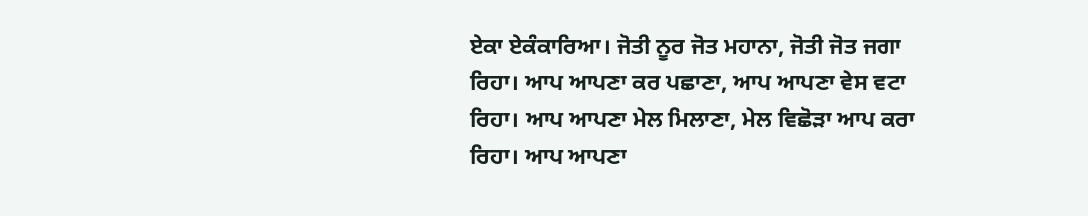ਏਕਾ ਏਕੰਕਾਰਿਆ। ਜੋਤੀ ਨੂਰ ਜੋਤ ਮਹਾਨਾ, ਜੋਤੀ ਜੋਤ ਜਗਾ ਰਿਹਾ। ਆਪ ਆਪਣਾ ਕਰ ਪਛਾਣਾ, ਆਪ ਆਪਣਾ ਵੇਸ ਵਟਾ ਰਿਹਾ। ਆਪ ਆਪਣਾ ਮੇਲ ਮਿਲਾਣਾ, ਮੇਲ ਵਿਛੋੜਾ ਆਪ ਕਰਾ ਰਿਹਾ। ਆਪ ਆਪਣਾ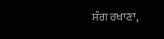ਸੰਗ ਰਖਾਣਾ,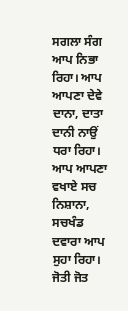ਸਗਲਾ ਸੰਗ ਆਪ ਨਿਭਾ ਰਿਹਾ। ਆਪ ਆਪਣਾ ਦੇਵੇ ਦਾਨਾ, ਦਾਤਾ ਦਾਨੀ ਨਾਉਂ ਧਰਾ ਰਿਹਾ। ਆਪ ਆਪਣਾ ਵਖਾਏ ਸਚ ਨਿਸ਼ਾਨਾ, ਸਚਖੰਡ ਦਵਾਰਾ ਆਪ ਸੁਹਾ ਰਿਹਾ। ਜੋਤੀ ਜੋਤ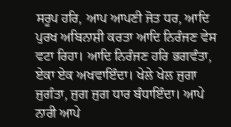ਸਰੂਪ ਹਰਿ, ਆਪ ਆਪਣੀ ਜੋਤ ਧਰ, ਆਦਿ ਪੁਰਖ ਅਬਿਨਾਸ਼ੀ ਕਰਤਾ ਆਦਿ ਨਿਰੰਜਣ ਵੇਸ ਵਟਾ ਰਿਹਾ। ਆਦਿ ਨਿਰੰਜਣ ਹਰਿ ਭਗਵੰਤਾ, ਏਕਾ ਏਕ ਅਖਵਾਇੰਦਾ। ਖੇਲੇ ਖੇਲ ਜੁਗਾ ਜੁਗੰਤਾ, ਜੁਗ ਜੁਗ ਧਾਰ ਬੰਧਾਇੰਦਾ। ਆਪੇ ਨਾਰੀ ਆਪੇ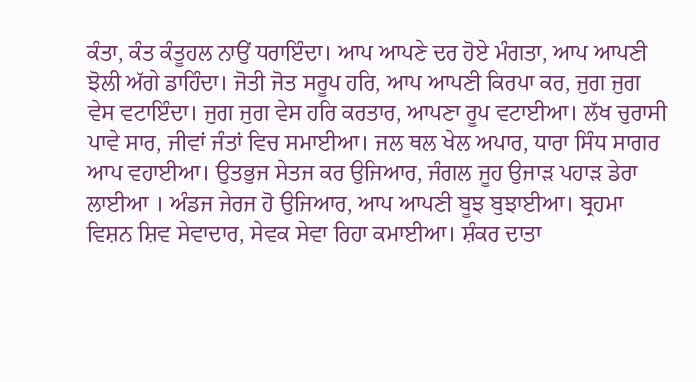ਕੰਤਾ, ਕੰਤ ਕੰਤੂਹਲ ਨਾਉਂ ਧਰਾਇੰਦਾ। ਆਪ ਆਪਣੇ ਦਰ ਹੋਏ ਮੰਗਤਾ, ਆਪ ਆਪਣੀ ਝੋਲੀ ਅੱਗੇ ਡਾਹਿੰਦਾ। ਜੋਤੀ ਜੋਤ ਸਰੂਪ ਹਰਿ, ਆਪ ਆਪਣੀ ਕਿਰਪਾ ਕਰ, ਜੁਗ ਜੁਗ ਵੇਸ ਵਟਾਇੰਦਾ। ਜੁਗ ਜੁਗ ਵੇਸ ਹਰਿ ਕਰਤਾਰ, ਆਪਣਾ ਰੂਪ ਵਟਾਈਆ। ਲੱਖ ਚੁਰਾਸੀ ਪਾਵੇ ਸਾਰ, ਜੀਵਾਂ ਜੰਤਾਂ ਵਿਚ ਸਮਾਈਆ। ਜਲ ਥਲ ਖੇਲ ਅਪਾਰ, ਧਾਰਾ ਸਿੰਧ ਸਾਗਰ ਆਪ ਵਹਾਈਆ। ਉਤਭੁਜ ਸੇਤਜ ਕਰ ਉਜਿਆਰ, ਜੰਗਲ ਜੂਹ ਉਜਾੜ ਪਹਾੜ ਡੇਰਾ ਲਾਈਆ । ਅੰਡਜ ਜੇਰਜ ਹੋ ਉਜਿਆਰ, ਆਪ ਆਪਣੀ ਬੂਝ ਬੁਝਾਈਆ। ਬ੍ਰਹਮਾ ਵਿਸ਼ਨ ਸ਼ਿਵ ਸੇਵਾਦਾਰ, ਸੇਵਕ ਸੇਵਾ ਰਿਹਾ ਕਮਾਈਆ। ਸ਼ੰਕਰ ਦਾਤਾ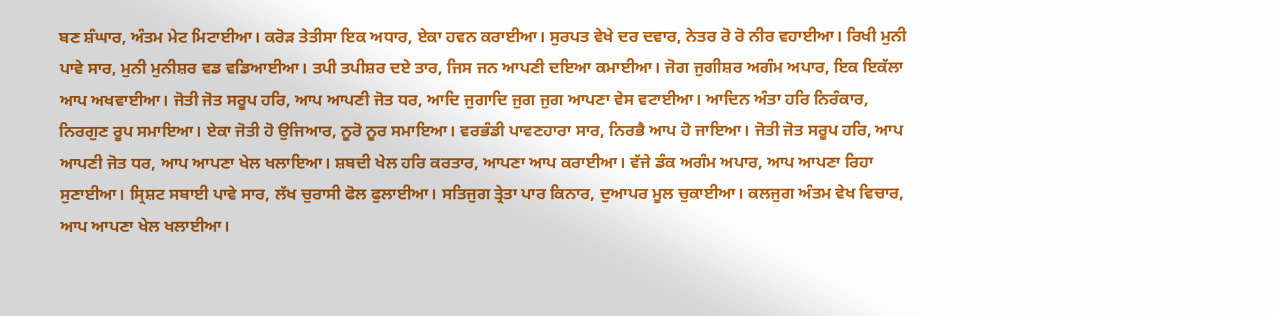ਬਣ ਸ਼ੰਘਾਰ, ਅੰਤਮ ਮੇਟ ਮਿਟਾਈਆ। ਕਰੋੜ ਤੇਤੀਸਾ ਇਕ ਅਧਾਰ, ਏਕਾ ਹਵਨ ਕਰਾਈਆ। ਸੁਰਪਤ ਵੇਖੇ ਦਰ ਦਵਾਰ, ਨੇਤਰ ਰੋ ਰੋ ਨੀਰ ਵਹਾਈਆ। ਰਿਖੀ ਮੁਨੀ ਪਾਵੇ ਸਾਰ, ਮੁਨੀ ਮੁਨੀਸ਼ਰ ਵਡ ਵਡਿਆਈਆ। ਤਪੀ ਤਪੀਸ਼ਰ ਦਏ ਤਾਰ, ਜਿਸ ਜਨ ਆਪਣੀ ਦਇਆ ਕਮਾਈਆ। ਜੋਗ ਜੁਗੀਸ਼ਰ ਅਗੰਮ ਅਪਾਰ, ਇਕ ਇਕੱਲਾ ਆਪ ਅਖਵਾਈਆ। ਜੋਤੀ ਜੋਤ ਸਰੂਪ ਹਰਿ, ਆਪ ਆਪਣੀ ਜੋਤ ਧਰ, ਆਦਿ ਜੁਗਾਦਿ ਜੁਗ ਜੁਗ ਆਪਣਾ ਵੇਸ ਵਟਾਈਆ। ਆਦਿਨ ਅੰਤਾ ਹਰਿ ਨਿਰੰਕਾਰ, ਨਿਰਗੁਣ ਰੂਪ ਸਮਾਇਆ। ਏਕਾ ਜੋਤੀ ਹੋ ਉਜਿਆਰ, ਨੂਰੋ ਨੂਰ ਸਮਾਇਆ। ਵਰਭੰਡੀ ਪਾਵਣਹਾਰਾ ਸਾਰ, ਨਿਰਭੈ ਆਪ ਹੋ ਜਾਇਆ। ਜੋਤੀ ਜੋਤ ਸਰੂਪ ਹਰਿ, ਆਪ ਆਪਣੀ ਜੋਤ ਧਰ, ਆਪ ਆਪਣਾ ਖੇਲ ਖਲਾਇਆ। ਸ਼ਬਦੀ ਖੇਲ ਹਰਿ ਕਰਤਾਰ, ਆਪਣਾ ਆਪ ਕਰਾਈਆ। ਵੱਜੇ ਡੰਕ ਅਗੰਮ ਅਪਾਰ, ਆਪ ਆਪਣਾ ਰਿਹਾ ਸੁਣਾਈਆ। ਸ੍ਰਿਸ਼ਟ ਸਬਾਈ ਪਾਵੇ ਸਾਰ, ਲੱਖ ਚੁਰਾਸੀ ਫੋਲ ਫੁਲਾਈਆ। ਸਤਿਜੁਗ ਤ੍ਰੇਤਾ ਪਾਰ ਕਿਨਾਰ, ਦੁਆਪਰ ਮੂਲ ਚੁਕਾਈਆ। ਕਲਜੁਗ ਅੰਤਮ ਵੇਖ ਵਿਚਾਰ, ਆਪ ਆਪਣਾ ਖੇਲ ਖਲਾਈਆ।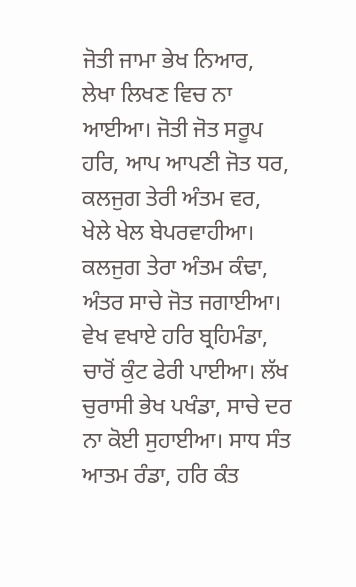ਜੋਤੀ ਜਾਮਾ ਭੇਖ ਨਿਆਰ, ਲੇਖਾ ਲਿਖਣ ਵਿਚ ਨਾ ਆਈਆ। ਜੋਤੀ ਜੋਤ ਸਰੂਪ ਹਰਿ, ਆਪ ਆਪਣੀ ਜੋਤ ਧਰ, ਕਲਜੁਗ ਤੇਰੀ ਅੰਤਮ ਵਰ, ਖੇਲੇ ਖੇਲ ਬੇਪਰਵਾਹੀਆ। ਕਲਜੁਗ ਤੇਰਾ ਅੰਤਮ ਕੰਢਾ, ਅੰਤਰ ਸਾਚੇ ਜੋਤ ਜਗਾਈਆ। ਵੇਖ ਵਖਾਏ ਹਰਿ ਬ੍ਰਹਿਮੰਡਾ, ਚਾਰੋਂ ਕੁੰਟ ਫੇਰੀ ਪਾਈਆ। ਲੱਖ ਚੁਰਾਸੀ ਭੇਖ ਪਖੰਡਾ, ਸਾਚੇ ਦਰ ਨਾ ਕੋਈ ਸੁਹਾਈਆ। ਸਾਧ ਸੰਤ ਆਤਮ ਰੰਡਾ, ਹਰਿ ਕੰਤ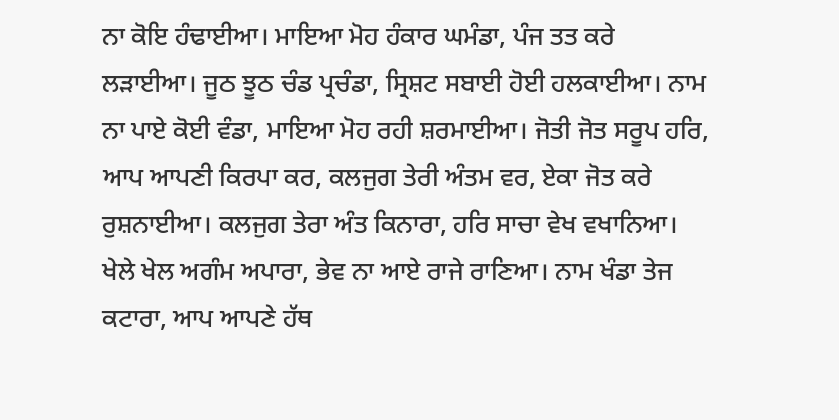ਨਾ ਕੋਇ ਹੰਢਾਈਆ। ਮਾਇਆ ਮੋਹ ਹੰਕਾਰ ਘਮੰਡਾ, ਪੰਜ ਤਤ ਕਰੇ ਲੜਾਈਆ। ਜੂਠ ਝੂਠ ਚੰਡ ਪ੍ਰਚੰਡਾ, ਸ੍ਰਿਸ਼ਟ ਸਬਾਈ ਹੋਈ ਹਲਕਾਈਆ। ਨਾਮ ਨਾ ਪਾਏ ਕੋਈ ਵੰਡਾ, ਮਾਇਆ ਮੋਹ ਰਹੀ ਸ਼ਰਮਾਈਆ। ਜੋਤੀ ਜੋਤ ਸਰੂਪ ਹਰਿ, ਆਪ ਆਪਣੀ ਕਿਰਪਾ ਕਰ, ਕਲਜੁਗ ਤੇਰੀ ਅੰਤਮ ਵਰ, ਏਕਾ ਜੋਤ ਕਰੇ ਰੁਸ਼ਨਾਈਆ। ਕਲਜੁਗ ਤੇਰਾ ਅੰਤ ਕਿਨਾਰਾ, ਹਰਿ ਸਾਚਾ ਵੇਖ ਵਖਾਨਿਆ। ਖੇਲੇ ਖੇਲ ਅਗੰਮ ਅਪਾਰਾ, ਭੇਵ ਨਾ ਆਏ ਰਾਜੇ ਰਾਣਿਆ। ਨਾਮ ਖੰਡਾ ਤੇਜ ਕਟਾਰਾ, ਆਪ ਆਪਣੇ ਹੱਥ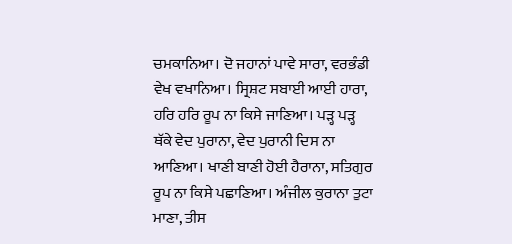ਚਮਕਾਨਿਆ। ਦੋ ਜਹਾਨਾਂ ਪਾਵੇ ਸਾਰਾ, ਵਰਭੰਡੀ ਵੇਖ ਵਖਾਨਿਆ। ਸ੍ਰਿਸ਼ਟ ਸਬਾਈ ਆਈ ਹਾਰਾ, ਹਰਿ ਹਰਿ ਰੂਪ ਨਾ ਕਿਸੇ ਜਾਣਿਆ। ਪੜ੍ਹ ਪੜ੍ਹ ਥੱਕੇ ਵੇਦ ਪੁਰਾਨਾ, ਵੇਦ ਪੁਰਾਨੀ ਦਿਸ ਨਾ ਆਣਿਆ। ਖਾਣੀ ਬਾਣੀ ਹੋਈ ਹੈਰਾਨਾ, ਸਤਿਗੁਰ ਰੂਪ ਨਾ ਕਿਸੇ ਪਛਾਣਿਆ। ਅੰਜੀਲ ਕੁਰਾਨਾ ਤੁਟਾ ਮਾਣਾ, ਤੀਸ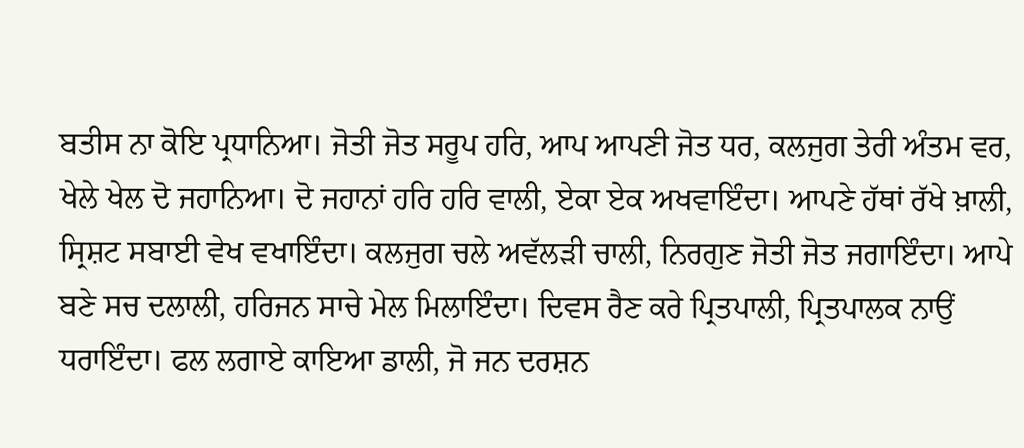ਬਤੀਸ ਨਾ ਕੋਇ ਪ੍ਰਧਾਨਿਆ। ਜੋਤੀ ਜੋਤ ਸਰੂਪ ਹਰਿ, ਆਪ ਆਪਣੀ ਜੋਤ ਧਰ, ਕਲਜੁਗ ਤੇਰੀ ਅੰਤਮ ਵਰ, ਖੇਲੇ ਖੇਲ ਦੋ ਜਹਾਨਿਆ। ਦੋ ਜਹਾਨਾਂ ਹਰਿ ਹਰਿ ਵਾਲੀ, ਏਕਾ ਏਕ ਅਖਵਾਇੰਦਾ। ਆਪਣੇ ਹੱਥਾਂ ਰੱਖੇ ਖ਼ਾਲੀ, ਸ੍ਰਿਸ਼ਟ ਸਬਾਈ ਵੇਖ ਵਖਾਇੰਦਾ। ਕਲਜੁਗ ਚਲੇ ਅਵੱਲੜੀ ਚਾਲੀ, ਨਿਰਗੁਣ ਜੋਤੀ ਜੋਤ ਜਗਾਇੰਦਾ। ਆਪੇ ਬਣੇ ਸਚ ਦਲਾਲੀ, ਹਰਿਜਨ ਸਾਚੇ ਮੇਲ ਮਿਲਾਇੰਦਾ। ਦਿਵਸ ਰੈਣ ਕਰੇ ਪ੍ਰਿਤਪਾਲੀ, ਪ੍ਰਿਤਪਾਲਕ ਨਾਉਂ ਧਰਾਇੰਦਾ। ਫਲ ਲਗਾਏ ਕਾਇਆ ਡਾਲੀ, ਜੋ ਜਨ ਦਰਸ਼ਨ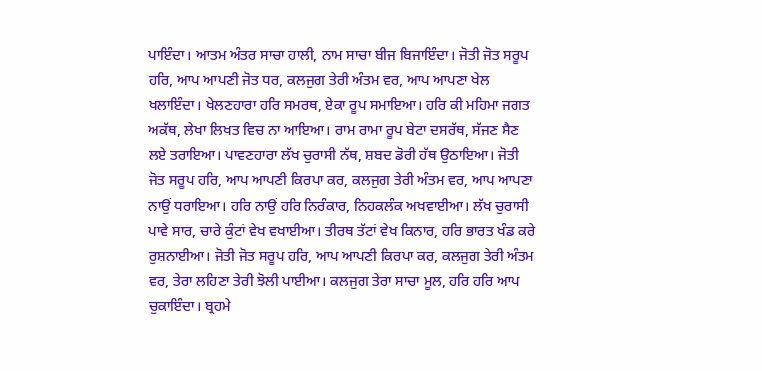ਪਾਇੰਦਾ। ਆਤਮ ਅੰਤਰ ਸਾਚਾ ਹਾਲੀ, ਨਾਮ ਸਾਚਾ ਬੀਜ ਬਿਜਾਇੰਦਾ। ਜੋਤੀ ਜੋਤ ਸਰੂਪ ਹਰਿ, ਆਪ ਆਪਣੀ ਜੋਤ ਧਰ, ਕਲਜੁਗ ਤੇਰੀ ਅੰਤਮ ਵਰ, ਆਪ ਆਪਣਾ ਖੇਲ ਖਲਾਇੰਦਾ। ਖੇਲਣਹਾਰਾ ਹਰਿ ਸਮਰਥ, ਏਕਾ ਰੂਪ ਸਮਾਇਆ। ਹਰਿ ਕੀ ਮਹਿਮਾ ਜਗਤ ਅਕੱਥ, ਲੇਖਾ ਲਿਖਤ ਵਿਚ ਨਾ ਆਇਆ। ਰਾਮ ਰਾਮਾ ਰੂਪ ਬੇਟਾ ਦਸਰੱਥ, ਸੱਜਣ ਸੈਣ ਲਏ ਤਰਾਇਆ। ਪਾਵਣਹਾਰਾ ਲੱਖ ਚੁਰਾਸੀ ਨੱਥ, ਸ਼ਬਦ ਡੋਰੀ ਹੱਥ ਉਠਾਇਆ। ਜੋਤੀ ਜੋਤ ਸਰੂਪ ਹਰਿ, ਆਪ ਆਪਣੀ ਕਿਰਪਾ ਕਰ, ਕਲਜੁਗ ਤੇਰੀ ਅੰਤਮ ਵਰ, ਆਪ ਆਪਣਾ ਨਾਉਂ ਧਰਾਇਆ। ਹਰਿ ਨਾਉਂ ਹਰਿ ਨਿਰੰਕਾਰ, ਨਿਹਕਲੰਕ ਅਖਵਾਈਆ। ਲੱਖ ਚੁਰਾਸੀ ਪਾਵੇ ਸਾਰ, ਚਾਰੇ ਕੁੰਟਾਂ ਵੇਖ ਵਖਾਈਆ। ਤੀਰਥ ਤੱਟਾਂ ਵੇਖ ਕਿਨਾਰ, ਹਰਿ ਭਾਰਤ ਖੰਡ ਕਰੇ ਰੁਸ਼ਨਾਈਆ। ਜੋਤੀ ਜੋਤ ਸਰੂਪ ਹਰਿ, ਆਪ ਆਪਣੀ ਕਿਰਪਾ ਕਰ, ਕਲਜੁਗ ਤੇਰੀ ਅੰਤਮ ਵਰ, ਤੇਰਾ ਲਹਿਣਾ ਤੇਰੀ ਝੋਲੀ ਪਾਈਆ। ਕਲਜੁਗ ਤੇਰਾ ਸਾਚਾ ਮੂਲ, ਹਰਿ ਹਰਿ ਆਪ ਚੁਕਾਇੰਦਾ। ਬ੍ਰਹਮੇ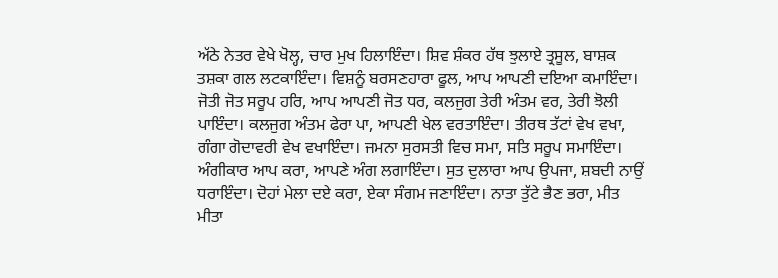ਅੱਠੇ ਨੇਤਰ ਵੇਖੇ ਖੋਲ੍ਹ, ਚਾਰ ਮੁਖ ਹਿਲਾਇੰਦਾ। ਸ਼ਿਵ ਸ਼ੰਕਰ ਹੱਥ ਝੁਲਾਏ ਤ੍ਰਸੂਲ, ਬਾਸ਼ਕ ਤਸ਼ਕਾ ਗਲ ਲਟਕਾਇੰਦਾ। ਵਿਸ਼ਨੂੰ ਬਰਸਣਹਾਰਾ ਫੂਲ, ਆਪ ਆਪਣੀ ਦਇਆ ਕਮਾਇੰਦਾ। ਜੋਤੀ ਜੋਤ ਸਰੂਪ ਹਰਿ, ਆਪ ਆਪਣੀ ਜੋਤ ਧਰ, ਕਲਜੁਗ ਤੇਰੀ ਅੰਤਮ ਵਰ, ਤੇਰੀ ਝੋਲੀ ਪਾਇੰਦਾ। ਕਲਜੁਗ ਅੰਤਮ ਫੇਰਾ ਪਾ, ਆਪਣੀ ਖੇਲ ਵਰਤਾਇੰਦਾ। ਤੀਰਥ ਤੱਟਾਂ ਵੇਖ ਵਖਾ, ਗੰਗਾ ਗੋਦਾਵਰੀ ਵੇਖ ਵਖਾਇੰਦਾ। ਜਮਨਾ ਸੁਰਸਤੀ ਵਿਚ ਸਮਾ, ਸਤਿ ਸਰੂਪ ਸਮਾਇੰਦਾ। ਅੰਗੀਕਾਰ ਆਪ ਕਰਾ, ਆਪਣੇ ਅੰਗ ਲਗਾਇੰਦਾ। ਸੁਤ ਦੁਲਾਰਾ ਆਪ ਉਪਜਾ, ਸ਼ਬਦੀ ਨਾਉਂ ਧਰਾਇੰਦਾ। ਦੋਹਾਂ ਮੇਲਾ ਦਏ ਕਰਾ, ਏਕਾ ਸੰਗਮ ਜਣਾਇੰਦਾ। ਨਾਤਾ ਤੁੱਟੇ ਭੈਣ ਭਰਾ, ਮੀਤ ਮੀਤਾ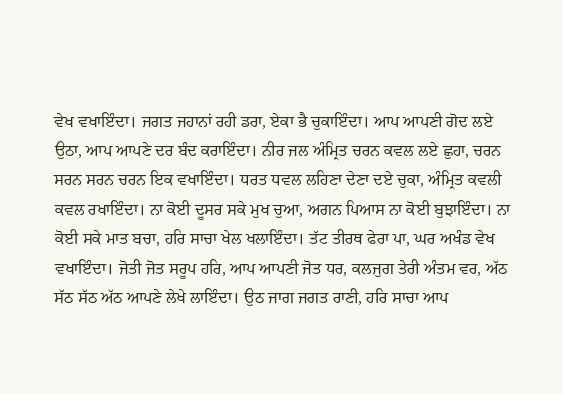ਵੇਖ ਵਖਾਇੰਦਾ। ਜਗਤ ਜਹਾਨਾਂ ਰਹੀ ਡਰਾ, ਏਕਾ ਭੈ ਚੁਕਾਇੰਦਾ। ਆਪ ਆਪਣੀ ਗੋਦ ਲਏ ਉਠਾ, ਆਪ ਆਪਣੇ ਦਰ ਬੰਦ ਕਰਾਇੰਦਾ। ਨੀਰ ਜਲ ਅੰਮ੍ਰਿਤ ਚਰਨ ਕਵਲ ਲਏ ਛੁਹਾ, ਚਰਨ ਸਰਨ ਸਰਨ ਚਰਨ ਇਕ ਵਖਾਇੰਦਾ। ਧਰਤ ਧਵਲ ਲਹਿਣਾ ਦੇਣਾ ਦਏ ਚੁਕਾ, ਅੰਮ੍ਰਿਤ ਕਵਲੀ ਕਵਲ ਰਖਾਇੰਦਾ। ਨਾ ਕੋਈ ਦੂਸਰ ਸਕੇ ਮੁਖ ਚੁਆ, ਅਗਨ ਪਿਆਸ ਨਾ ਕੋਈ ਬੁਝਾਇੰਦਾ। ਨਾ ਕੋਈ ਸਕੇ ਮਾਤ ਬਚਾ, ਹਰਿ ਸਾਚਾ ਖੇਲ ਖਲਾਇੰਦਾ। ਤੱਟ ਤੀਰਥ ਫੇਰਾ ਪਾ, ਘਰ ਅਖੰਡ ਵੇਖ ਵਖਾਇੰਦਾ। ਜੋਤੀ ਜੋਤ ਸਰੂਪ ਹਰਿ, ਆਪ ਆਪਣੀ ਜੋਤ ਧਰ, ਕਲਜੁਗ ਤੇਰੀ ਅੰਤਮ ਵਰ, ਅੱਠ ਸੱਠ ਸੱਠ ਅੱਠ ਆਪਣੇ ਲੇਖੇ ਲਾਇੰਦਾ। ਉਠ ਜਾਗ ਜਗਤ ਰਾਣੀ, ਹਰਿ ਸਾਚਾ ਆਪ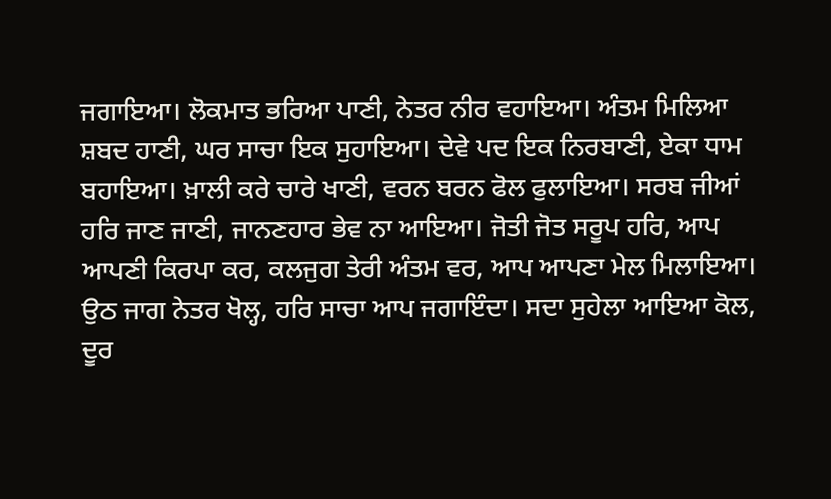ਜਗਾਇਆ। ਲੋਕਮਾਤ ਭਰਿਆ ਪਾਣੀ, ਨੇਤਰ ਨੀਰ ਵਹਾਇਆ। ਅੰਤਮ ਮਿਲਿਆ ਸ਼ਬਦ ਹਾਣੀ, ਘਰ ਸਾਚਾ ਇਕ ਸੁਹਾਇਆ। ਦੇਵੇ ਪਦ ਇਕ ਨਿਰਬਾਣੀ, ਏਕਾ ਧਾਮ ਬਹਾਇਆ। ਖ਼ਾਲੀ ਕਰੇ ਚਾਰੇ ਖਾਣੀ, ਵਰਨ ਬਰਨ ਫੋਲ ਫੁਲਾਇਆ। ਸਰਬ ਜੀਆਂ ਹਰਿ ਜਾਣ ਜਾਣੀ, ਜਾਨਣਹਾਰ ਭੇਵ ਨਾ ਆਇਆ। ਜੋਤੀ ਜੋਤ ਸਰੂਪ ਹਰਿ, ਆਪ ਆਪਣੀ ਕਿਰਪਾ ਕਰ, ਕਲਜੁਗ ਤੇਰੀ ਅੰਤਮ ਵਰ, ਆਪ ਆਪਣਾ ਮੇਲ ਮਿਲਾਇਆ। ਉਠ ਜਾਗ ਨੇਤਰ ਖੋਲ੍ਹ, ਹਰਿ ਸਾਚਾ ਆਪ ਜਗਾਇੰਦਾ। ਸਦਾ ਸੁਹੇਲਾ ਆਇਆ ਕੋਲ, ਦੂਰ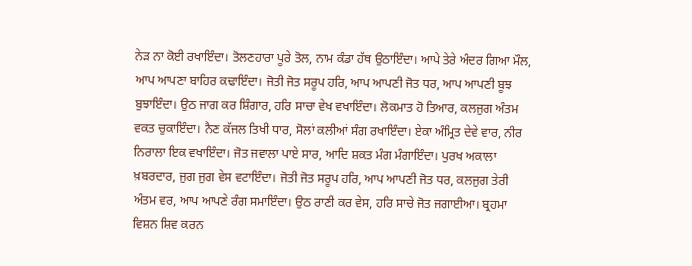ਨੇੜ ਨਾ ਕੋਈ ਰਖਾਇੰਦਾ। ਤੋਲਣਹਾਰਾ ਪੂਰੇ ਤੋਲ, ਨਾਮ ਕੰਡਾ ਹੱਥ ਉਠਾਇੰਦਾ। ਆਪੇ ਤੇਰੇ ਅੰਦਰ ਗਿਆ ਮੌਲ, ਆਪ ਆਪਣਾ ਬਾਹਿਰ ਕਢਾਇੰਦਾ। ਜੋਤੀ ਜੋਤ ਸਰੂਪ ਹਰਿ, ਆਪ ਆਪਣੀ ਜੋਤ ਧਰ, ਆਪ ਆਪਣੀ ਬੂਝ ਬੁਝਾਇੰਦਾ। ਉਠ ਜਾਗ ਕਰ ਸ਼ਿੰਗਾਰ, ਹਰਿ ਸਾਚਾ ਵੇਖ ਵਖਾਇੰਦਾ। ਲੋਕਮਾਤ ਹੋ ਤਿਆਰ, ਕਲਜੁਗ ਅੰਤਮ ਵਕਤ ਚੁਕਾਇੰਦਾ। ਨੈਣ ਕੱਜਲ ਤਿਖੀ ਧਾਰ, ਸੋਲਾਂ ਕਲੀਆਂ ਸੰਗ ਰਖਾਇੰਦਾ। ਏਕਾ ਅੰਮ੍ਰਿਤ ਦੇਵੇ ਵਾਰ, ਨੀਰ ਨਿਰਾਲਾ ਇਕ ਵਖਾਇੰਦਾ। ਜੋਤ ਜਵਾਲਾ ਪਾਏ ਸਾਰ, ਆਦਿ ਸ਼ਕਤ ਮੰਗ ਮੰਗਾਇੰਦਾ। ਪੁਰਖ ਅਕਾਲਾ ਖ਼ਬਰਦਾਰ, ਜੁਗ ਜੁਗ ਵੇਸ ਵਟਾਇੰਦਾ। ਜੋਤੀ ਜੋਤ ਸਰੂਪ ਹਰਿ, ਆਪ ਆਪਣੀ ਜੋਤ ਧਰ, ਕਲਜੁਗ ਤੇਰੀ ਅੰਤਮ ਵਰ, ਆਪ ਆਪਣੇ ਰੰਗ ਸਮਾਇੰਦਾ। ਉਠ ਰਾਣੀ ਕਰ ਵੇਸ, ਹਰਿ ਸਾਚੇ ਜੋਤ ਜਗਾਈਆ। ਬ੍ਰਹਮਾ ਵਿਸ਼ਨ ਸ਼ਿਵ ਕਰਨ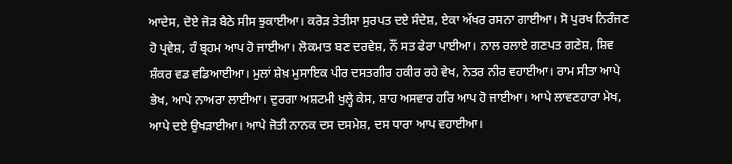ਆਦੇਸ, ਦੋਏ ਜੋੜ ਬੈਠੇ ਸੀਸ ਝੁਕਾਈਆ। ਕਰੋੜ ਤੇਤੀਸਾ ਸੁਰਪਤ ਦਏ ਸੰਦੇਸ਼, ਏਕਾ ਅੱਖਰ ਰਸਨਾ ਗਾਈਆ। ਸੋ ਪੁਰਖ ਨਿਰੰਜਣ ਹੋ ਪ੍ਰਵੇਸ਼, ਹੰ ਬ੍ਰਹਮ ਆਪ ਹੋ ਜਾਈਆ। ਲੋਕਮਾਤ ਬਣ ਦਰਵੇਸ਼, ਨੌਂ ਸਤ ਫੇਰਾ ਪਾਈਆ। ਨਾਲ ਰਲਾਏ ਗਣਪਤ ਗਣੇਸ਼, ਸ਼ਿਵ ਸ਼ੰਕਰ ਵਡ ਵਡਿਆਈਆ। ਮੁਲਾਂ ਸ਼ੇਖ਼ ਮੁਸਾਇਕ ਪੀਰ ਦਸਤਗੀਰ ਹਕੀਰ ਰਹੇ ਵੇਖ, ਨੇਤਰ ਨੀਰ ਵਹਾਈਆ। ਰਾਮ ਸੀਤਾ ਆਪੇ ਭੇਖ, ਆਪੇ ਨਾਅਰਾ ਲਾਈਆ। ਦੁਰਗਾ ਅਸ਼ਟਮੀ ਖੁਲ੍ਹੇ ਕੇਸ, ਸ਼ਾਹ ਅਸਵਾਰ ਹਰਿ ਆਪ ਹੋ ਜਾਈਆ। ਆਪੇ ਲਾਵਣਹਾਰਾ ਮੇਖ, ਆਪੇ ਦਏ ਉਖੜਾਈਆ। ਆਪੇ ਜੋਤੀ ਨਾਨਕ ਦਸ ਦਸਮੇਸ਼, ਦਸ ਧਾਰਾ ਆਪ ਵਹਾਈਆ।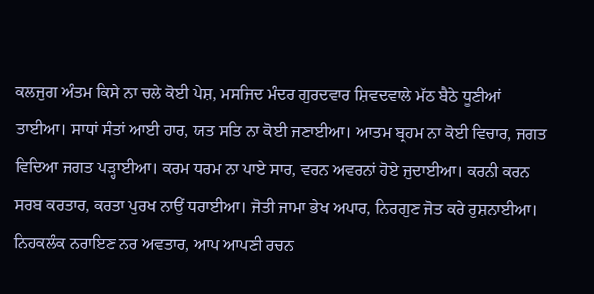ਕਲਜੁਗ ਅੰਤਮ ਕਿਸੇ ਨਾ ਚਲੇ ਕੋਈ ਪੇਸ਼, ਮਸਜਿਦ ਮੰਦਰ ਗੁਰਦਵਾਰ ਸ਼ਿਵਦਵਾਲੇ ਮੱਠ ਬੈਠੇ ਧੂਣੀਆਂ ਤਾਈਆ। ਸਾਧਾਂ ਸੰਤਾਂ ਆਈ ਹਾਰ, ਯਤ ਸਤਿ ਨਾ ਕੋਈ ਜਣਾਈਆ। ਆਤਮ ਬ੍ਰਹਮ ਨਾ ਕੋਈ ਵਿਚਾਰ, ਜਗਤ ਵਿਦਿਆ ਜਗਤ ਪੜ੍ਹਾਈਆ। ਕਰਮ ਧਰਮ ਨਾ ਪਾਏ ਸਾਰ, ਵਰਨ ਅਵਰਨਾਂ ਹੋਏ ਜੁਦਾਈਆ। ਕਰਨੀ ਕਰਨ ਸਰਬ ਕਰਤਾਰ, ਕਰਤਾ ਪੁਰਖ ਨਾਉਂ ਧਰਾਈਆ। ਜੋਤੀ ਜਾਮਾ ਭੇਖ ਅਪਾਰ, ਨਿਰਗੁਣ ਜੋਤ ਕਰੇ ਰੁਸ਼ਨਾਈਆ। ਨਿਹਕਲੰਕ ਨਰਾਇਣ ਨਰ ਅਵਤਾਰ, ਆਪ ਆਪਣੀ ਰਚਨ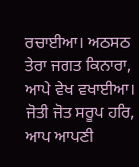ਰਚਾਈਆ। ਅਠਸਠ ਤੇਰਾ ਜਗਤ ਕਿਨਾਰਾ, ਆਪੇ ਵੇਖ ਵਖਾਈਆ। ਜੋਤੀ ਜੋਤ ਸਰੂਪ ਹਰਿ, ਆਪ ਆਪਣੀ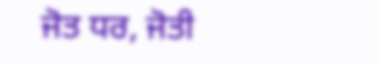ਜੋਤ ਧਰ, ਜੋਤੀ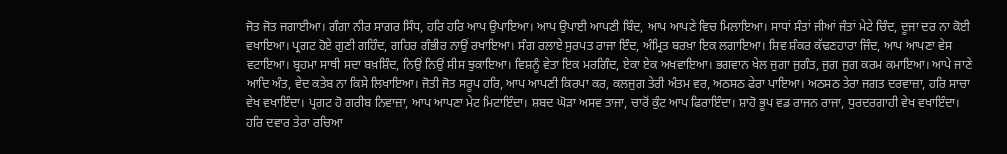ਜੋਤ ਜੋਤ ਜਗਾਈਆ। ਗੰਗਾ ਨੀਰ ਸਾਗਰ ਸਿੰਧ, ਹਰਿ ਹਰਿ ਆਪ ਉਪਾਇਆ। ਆਪ ਉਪਾਈ ਆਪਣੀ ਬਿੰਦ, ਆਪ ਆਪਣੇ ਵਿਚ ਮਿਲਾਇਆ। ਸਾਧਾਂ ਸੰਤਾਂ ਜੀਆਂ ਜੰਤਾਂ ਮੇਟੇ ਚਿੰਦ, ਦੂਜਾ ਦਰ ਨਾ ਕੋਈ ਵਖਾਇਆ। ਪ੍ਰਗਟ ਹੋਏ ਗੁਣੀ ਗਹਿੰਦ, ਗਹਿਰ ਗੰਭੀਰ ਨਾਉਂ ਰਖਾਇਆ। ਸੰਗ ਰਲਾਏ ਸੁਰਪਤ ਰਾਜਾ ਇੰਦ, ਅੰਮ੍ਰਿਤ ਬਰਖ਼ਾ ਇਕ ਲਗਾਇਆ। ਸ਼ਿਵ ਸ਼ੰਕਰ ਕੱਢਣਹਾਰਾ ਜਿੰਦ, ਆਪ ਆਪਣਾ ਵੇਸ ਵਟਾਇਆ। ਬ੍ਰਹਮਾ ਸਾਥੀ ਸਦਾ ਬਖ਼ਸ਼ਿੰਦ, ਨਿਉਂ ਨਿਉਂ ਸੀਸ ਝੁਕਾਇਆ। ਵਿਸ਼ਨੂੰ ਵੇਤਾ ਇਕ ਮਰਗਿੰਦ, ਏਕਾ ਏਕ ਅਖਵਾਇਆ। ਭਗਵਾਨ ਖੇਲ ਜੁਗਾ ਜੁਗੰਤ, ਜੁਗ ਜੁਗ ਕਰਮ ਕਮਾਇਆ। ਆਪੇ ਜਾਣੇ ਆਦਿ ਅੰਤ, ਵੇਦ ਕਤੇਬ ਨਾ ਕਿਸੇ ਲਿਖਾਇਆ। ਜੋਤੀ ਜੋਤ ਸਰੂਪ ਹਰਿ, ਆਪ ਆਪਣੀ ਕਿਰਪਾ ਕਰ, ਕਲਜੁਗ ਤੇਰੀ ਅੰਤਮ ਵਰ, ਅਠਸਠ ਫੇਰਾ ਪਾਇਆ। ਅਠਸਠ ਤੇਰਾ ਜਗਤ ਦਰਵਾਜ਼ਾ, ਹਰਿ ਸਾਚਾ ਵੇਖ ਵਖਾਇੰਦਾ। ਪ੍ਰਗਟ ਹੋ ਗਰੀਬ ਨਿਵਾਜ਼ਾ, ਆਪ ਆਪਣਾ ਮੇਟ ਮਿਟਾਇੰਦਾ। ਸ਼ਬਦ ਘੋੜਾ ਅਸਵ ਤਾਜਾ, ਚਾਰੋਂ ਕੁੰਟ ਆਪ ਫਿਰਾਇੰਦਾ। ਸ਼ਾਹੋ ਭੂਪ ਵਡ ਰਾਜਨ ਰਾਜਾ, ਧੁਰਦਰਗਾਹੀ ਵੇਖ ਵਖਾਇੰਦਾ। ਹਰਿ ਦਵਾਰ ਤੇਰਾ ਰਚਿਆ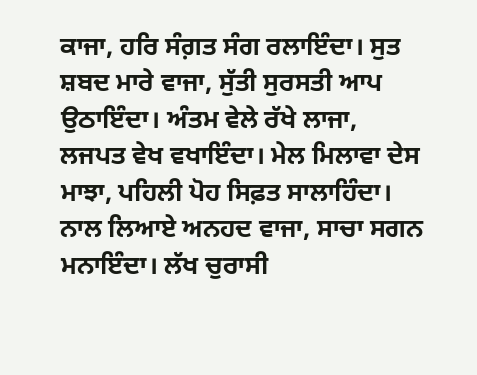ਕਾਜਾ, ਹਰਿ ਸੰਗ਼ਤ ਸੰਗ ਰਲਾਇੰਦਾ। ਸੁਤ ਸ਼ਬਦ ਮਾਰੇ ਵਾਜਾ, ਸੁੱਤੀ ਸੁਰਸਤੀ ਆਪ ਉਠਾਇੰਦਾ। ਅੰਤਮ ਵੇਲੇ ਰੱਖੇ ਲਾਜਾ, ਲਜਪਤ ਵੇਖ ਵਖਾਇੰਦਾ। ਮੇਲ ਮਿਲਾਵਾ ਦੇਸ ਮਾਝਾ, ਪਹਿਲੀ ਪੋਹ ਸਿਫ਼ਤ ਸਾਲਾਹਿੰਦਾ। ਨਾਲ ਲਿਆਏ ਅਨਹਦ ਵਾਜਾ, ਸਾਚਾ ਸਗਨ ਮਨਾਇੰਦਾ। ਲੱਖ ਚੁਰਾਸੀ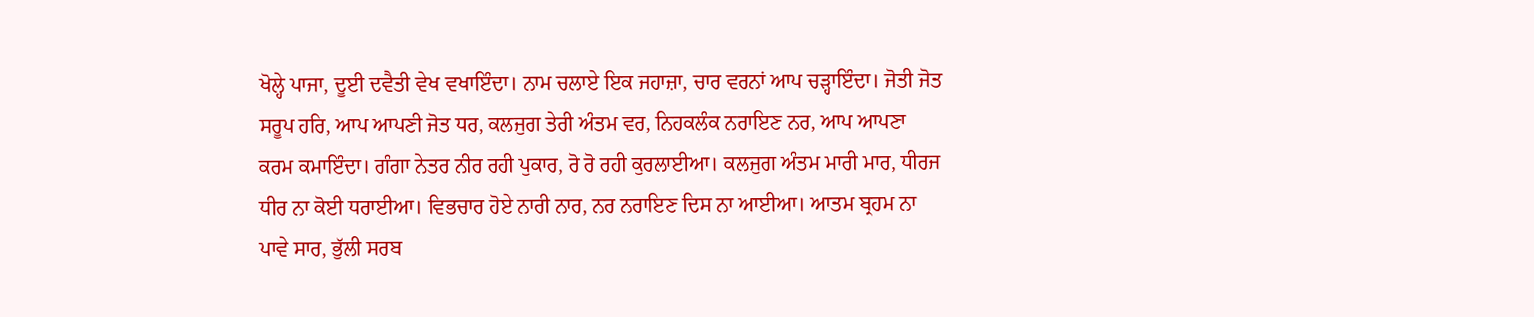ਖੋਲ੍ਹੇ ਪਾਜਾ, ਦੂਈ ਦਵੈਤੀ ਵੇਖ ਵਖਾਇੰਦਾ। ਨਾਮ ਚਲਾਏ ਇਕ ਜਹਾਜ਼ਾ, ਚਾਰ ਵਰਨਾਂ ਆਪ ਚੜ੍ਹਾਇੰਦਾ। ਜੋਤੀ ਜੋਤ ਸਰੂਪ ਹਰਿ, ਆਪ ਆਪਣੀ ਜੋਤ ਧਰ, ਕਲਜੁਗ ਤੇਰੀ ਅੰਤਮ ਵਰ, ਨਿਹਕਲੰਕ ਨਰਾਇਣ ਨਰ, ਆਪ ਆਪਣਾ ਕਰਮ ਕਮਾਇੰਦਾ। ਗੰਗਾ ਨੇਤਰ ਨੀਰ ਰਹੀ ਪੁਕਾਰ, ਰੋ ਰੋ ਰਹੀ ਕੁਰਲਾਈਆ। ਕਲਜੁਗ ਅੰਤਮ ਮਾਰੀ ਮਾਰ, ਧੀਰਜ ਧੀਰ ਨਾ ਕੋਈ ਧਰਾਈਆ। ਵਿਭਚਾਰ ਹੋਏ ਨਾਰੀ ਨਾਰ, ਨਰ ਨਰਾਇਣ ਦਿਸ ਨਾ ਆਈਆ। ਆਤਮ ਬ੍ਰਹਮ ਨਾ ਪਾਵੇ ਸਾਰ, ਭੁੱਲੀ ਸਰਬ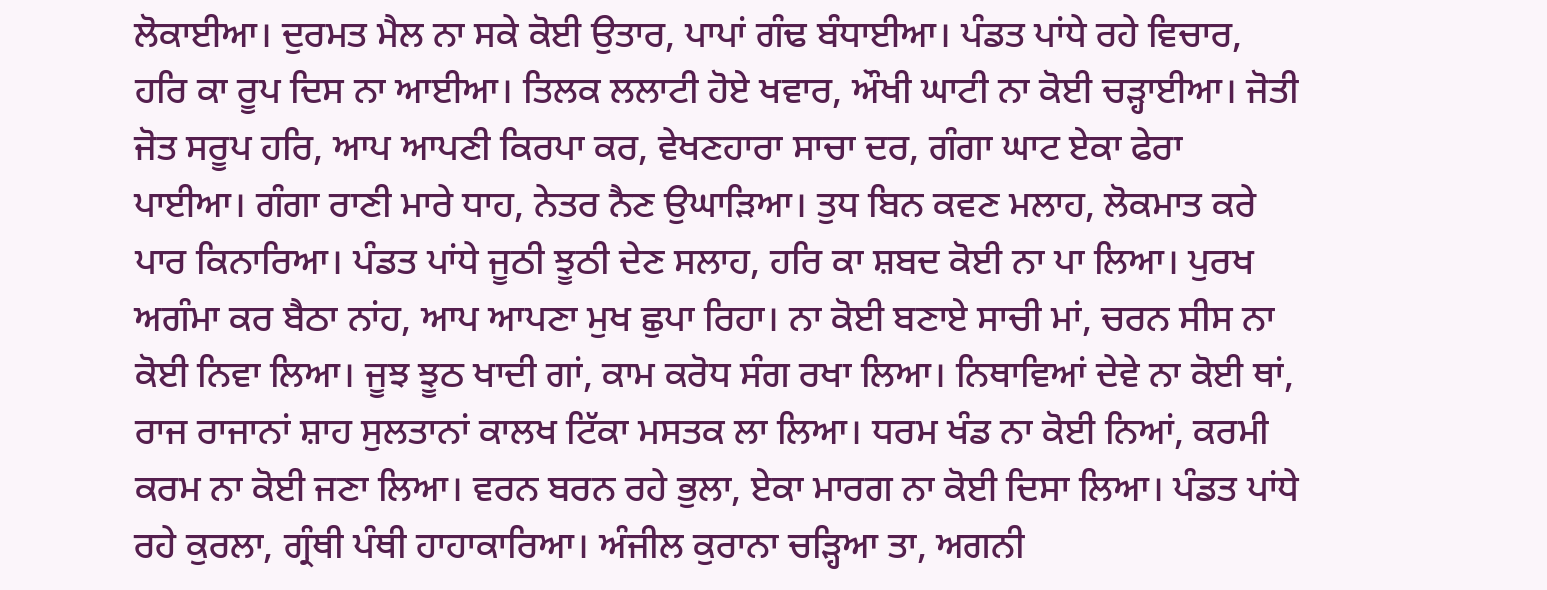ਲੋਕਾਈਆ। ਦੁਰਮਤ ਮੈਲ ਨਾ ਸਕੇ ਕੋਈ ਉਤਾਰ, ਪਾਪਾਂ ਗੰਢ ਬੰਧਾਈਆ। ਪੰਡਤ ਪਾਂਧੇ ਰਹੇ ਵਿਚਾਰ, ਹਰਿ ਕਾ ਰੂਪ ਦਿਸ ਨਾ ਆਈਆ। ਤਿਲਕ ਲਲਾਟੀ ਹੋਏ ਖਵਾਰ, ਔਖੀ ਘਾਟੀ ਨਾ ਕੋਈ ਚੜ੍ਹਾਈਆ। ਜੋਤੀ ਜੋਤ ਸਰੂਪ ਹਰਿ, ਆਪ ਆਪਣੀ ਕਿਰਪਾ ਕਰ, ਵੇਖਣਹਾਰਾ ਸਾਚਾ ਦਰ, ਗੰਗਾ ਘਾਟ ਏਕਾ ਫੇਰਾ ਪਾਈਆ। ਗੰਗਾ ਰਾਣੀ ਮਾਰੇ ਧਾਹ, ਨੇਤਰ ਨੈਣ ਉਘਾੜਿਆ। ਤੁਧ ਬਿਨ ਕਵਣ ਮਲਾਹ, ਲੋਕਮਾਤ ਕਰੇ ਪਾਰ ਕਿਨਾਰਿਆ। ਪੰਡਤ ਪਾਂਧੇ ਜੂਠੀ ਝੂਠੀ ਦੇਣ ਸਲਾਹ, ਹਰਿ ਕਾ ਸ਼ਬਦ ਕੋਈ ਨਾ ਪਾ ਲਿਆ। ਪੁਰਖ ਅਗੰਮਾ ਕਰ ਬੈਠਾ ਨਾਂਹ, ਆਪ ਆਪਣਾ ਮੁਖ ਛੁਪਾ ਰਿਹਾ। ਨਾ ਕੋਈ ਬਣਾਏ ਸਾਚੀ ਮਾਂ, ਚਰਨ ਸੀਸ ਨਾ ਕੋਈ ਨਿਵਾ ਲਿਆ। ਜੂਝ ਝੂਠ ਖਾਦੀ ਗਾਂ, ਕਾਮ ਕਰੋਧ ਸੰਗ ਰਖਾ ਲਿਆ। ਨਿਥਾਵਿਆਂ ਦੇਵੇ ਨਾ ਕੋਈ ਥਾਂ, ਰਾਜ ਰਾਜਾਨਾਂ ਸ਼ਾਹ ਸੁਲਤਾਨਾਂ ਕਾਲਖ ਟਿੱਕਾ ਮਸਤਕ ਲਾ ਲਿਆ। ਧਰਮ ਖੰਡ ਨਾ ਕੋਈ ਨਿਆਂ, ਕਰਮੀ ਕਰਮ ਨਾ ਕੋਈ ਜਣਾ ਲਿਆ। ਵਰਨ ਬਰਨ ਰਹੇ ਭੁਲਾ, ਏਕਾ ਮਾਰਗ ਨਾ ਕੋਈ ਦਿਸਾ ਲਿਆ। ਪੰਡਤ ਪਾਂਧੇ ਰਹੇ ਕੁਰਲਾ, ਗ੍ਰੰਥੀ ਪੰਥੀ ਹਾਹਾਕਾਰਿਆ। ਅੰਜੀਲ ਕੁਰਾਨਾ ਚੜ੍ਹਿਆ ਤਾ, ਅਗਨੀ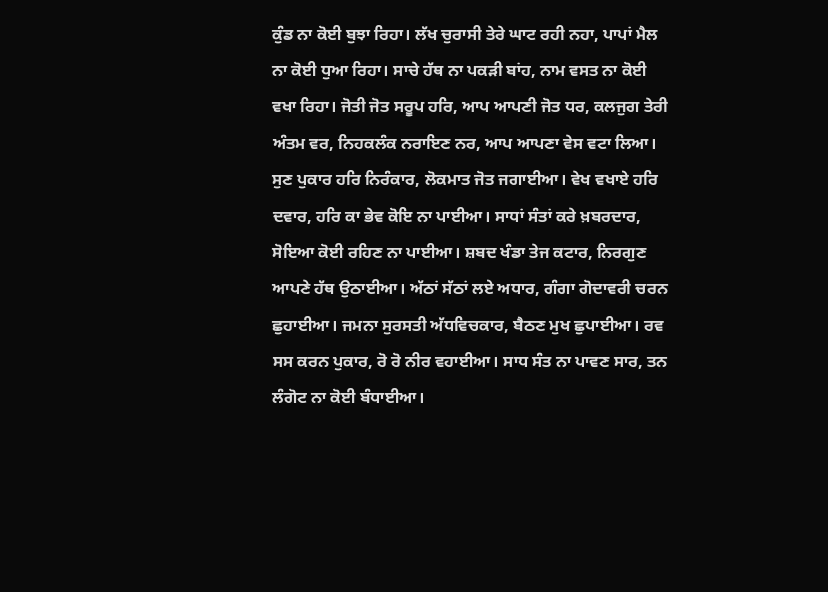ਕੁੰਡ ਨਾ ਕੋਈ ਬੁਝਾ ਰਿਹਾ। ਲੱਖ ਚੁਰਾਸੀ ਤੇਰੇ ਘਾਟ ਰਹੀ ਨਹਾ, ਪਾਪਾਂ ਮੈਲ ਨਾ ਕੋਈ ਧੁਆ ਰਿਹਾ। ਸਾਚੇ ਹੱਥ ਨਾ ਪਕੜੀ ਬਾਂਹ, ਨਾਮ ਵਸਤ ਨਾ ਕੋਈ ਵਖਾ ਰਿਹਾ। ਜੋਤੀ ਜੋਤ ਸਰੂਪ ਹਰਿ, ਆਪ ਆਪਣੀ ਜੋਤ ਧਰ, ਕਲਜੁਗ ਤੇਰੀ ਅੰਤਮ ਵਰ, ਨਿਹਕਲੰਕ ਨਰਾਇਣ ਨਰ, ਆਪ ਆਪਣਾ ਵੇਸ ਵਟਾ ਲਿਆ। ਸੁਣ ਪੁਕਾਰ ਹਰਿ ਨਿਰੰਕਾਰ, ਲੋਕਮਾਤ ਜੋਤ ਜਗਾਈਆ। ਵੇਖ ਵਖਾਏ ਹਰਿ ਦਵਾਰ, ਹਰਿ ਕਾ ਭੇਵ ਕੋਇ ਨਾ ਪਾਈਆ। ਸਾਧਾਂ ਸੰਤਾਂ ਕਰੇ ਖ਼ਬਰਦਾਰ, ਸੋਇਆ ਕੋਈ ਰਹਿਣ ਨਾ ਪਾਈਆ। ਸ਼ਬਦ ਖੰਡਾ ਤੇਜ ਕਟਾਰ, ਨਿਰਗੁਣ ਆਪਣੇ ਹੱਥ ਉਠਾਈਆ। ਅੱਠਾਂ ਸੱਠਾਂ ਲਏ ਅਧਾਰ, ਗੰਗਾ ਗੋਦਾਵਰੀ ਚਰਨ ਛੁਹਾਈਆ। ਜਮਨਾ ਸੁਰਸਤੀ ਅੱਧਵਿਚਕਾਰ, ਬੈਠਣ ਮੁਖ ਛੁਪਾਈਆ। ਰਵ ਸਸ ਕਰਨ ਪੁਕਾਰ, ਰੋ ਰੋ ਨੀਰ ਵਹਾਈਆ। ਸਾਧ ਸੰਤ ਨਾ ਪਾਵਣ ਸਾਰ, ਤਨ ਲੰਗੋਟ ਨਾ ਕੋਈ ਬੰਧਾਈਆ।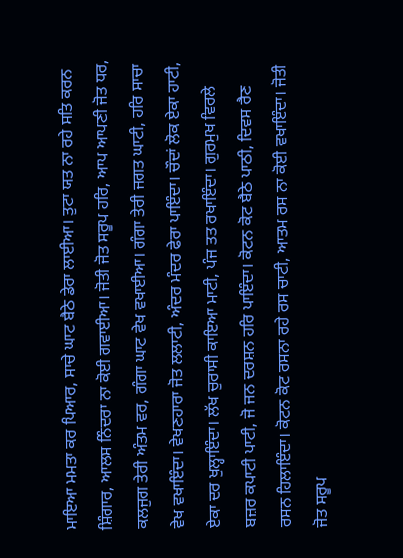ਮਾਇਆ ਮਮਤਾ ਕਰ ਪਿਆਰ, ਸਾਚੇ ਘਾਟ ਬੈਠੇ ਡੇਰਾ ਲਾਈਆ। ਤੁਟਾ ਯਤ ਨਾ ਰਹੇ ਸਤਿ ਕਰਨ ਸ਼ਿੰਗਾਰ, ਆਲਸ ਨਿੰਦਰਾ ਨਾ ਕੋਈ ਗਵਾਈਆ। ਜੋਤੀ ਜੋਤ ਸਰੂਪ ਹਰਿ, ਆਪ ਆਪਣੀ ਜੋਤ ਧਰ, ਕਲਜੁਗ ਤੇਰੀ ਅੰਤਮ ਵਰ, ਗੰਗਾ ਘਾਟ ਵੇਖ ਵਖਾਈਆ। ਗੰਗਾ ਤੇਰੀ ਜਗਤ ਘਾਟੀ, ਹਰਿ ਸਾਚਾ ਵੇਖ ਵਖਾਇੰਦਾ। ਵੇਖਣਹਾਰਾ ਜੋਤ ਲਲਾਟੀ, ਅੰਦਰ ਮੰਦਰ ਫੇਰਾ ਪਾਇੰਦਾ। ਚੌਦਾਂ ਲੋਕ ਏਕਾ ਹਾਟੀ, ਏਕਾ ਦਰ ਖੁਲ੍ਹਾਇੰਦਾ। ਲੱਖ ਚੁਰਾਸੀ ਕਾਇਆ ਮਾਟੀ, ਪੰਜ ਤਤ ਰਖਾਇੰਦਾ। ਗੁਰਮੁਖ ਵਿਰਲੇ ਬਜ਼ਰ ਕਪਾਟੀ ਪਾਟੀ, ਜੋ ਜਨ ਦਰਸ਼ਨ ਹਰਿ ਪਾਇੰਦਾ। ਕੋਟਨ ਕੋਟ ਬੈਠੇ ਪਾਠੀ, ਦਿਵਸ ਰੈਣ ਰਸਨ ਹਿਲਾਇੰਦਾ। ਕੋਟਨ ਕੋਟ ਰਸਨਾ ਰਹੇ ਰਸ ਚਾਟੀ, ਆਤਮ ਰਸ ਨਾ ਕੋਈ ਵਖਾਇੰਦਾ। ਜੋਤੀ ਜੋਤ ਸਰੂਪ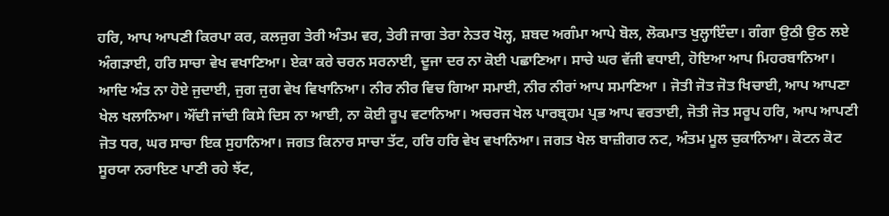ਹਰਿ, ਆਪ ਆਪਣੀ ਕਿਰਪਾ ਕਰ, ਕਲਜੁਗ ਤੇਰੀ ਅੰਤਮ ਵਰ, ਤੇਰੀ ਜਾਗ ਤੇਰਾ ਨੇਤਰ ਖੋਲ੍ਹ, ਸ਼ਬਦ ਅਗੰਮਾ ਆਪੇ ਬੋਲ, ਲੋਕਮਾਤ ਖੁਲ੍ਹਾਇੰਦਾ। ਗੰਗਾ ਉਠੀ ਉਠ ਲਏ ਅੰਗੜਾਈ, ਹਰਿ ਸਾਚਾ ਵੇਖ ਵਖਾਣਿਆ। ਏਕਾ ਕਰੇ ਚਰਨ ਸਰਨਾਈ, ਦੂਜਾ ਦਰ ਨਾ ਕੋਈ ਪਛਾਣਿਆ। ਸਾਚੇ ਘਰ ਵੱਜੀ ਵਧਾਈ, ਹੋਇਆ ਆਪ ਮਿਹਰਬਾਨਿਆ। ਆਦਿ ਅੰਤ ਨਾ ਹੋਏ ਜੁਦਾਈ, ਜੁਗ ਜੁਗ ਵੇਖ ਵਿਖਾਨਿਆ। ਨੀਰ ਨੀਰ ਵਿਚ ਗਿਆ ਸਮਾਈ, ਨੀਰ ਨੀਰਾਂ ਆਪ ਸਮਾਣਿਆ । ਜੋਤੀ ਜੋਤ ਜੋਤ ਖਿਚਾਈ, ਆਪ ਆਪਣਾ ਖੇਲ ਖਲਾਨਿਆ। ਔਂਦੀ ਜਾਂਦੀ ਕਿਸੇ ਦਿਸ ਨਾ ਆਈ, ਨਾ ਕੋਈ ਰੂਪ ਵਟਾਨਿਆ। ਅਚਰਜ ਖੇਲ ਪਾਰਬ੍ਰਹਮ ਪ੍ਰਭ ਆਪ ਵਰਤਾਈ, ਜੋਤੀ ਜੋਤ ਸਰੂਪ ਹਰਿ, ਆਪ ਆਪਣੀ ਜੋਤ ਧਰ, ਘਰ ਸਾਚਾ ਇਕ ਸੁਹਾਨਿਆ। ਜਗਤ ਕਿਨਾਰ ਸਾਚਾ ਤੱਟ, ਹਰਿ ਹਰਿ ਵੇਖ ਵਖਾਨਿਆ। ਜਗਤ ਖੇਲ ਬਾਜ਼ੀਗਰ ਨਟ, ਅੰਤਮ ਮੂਲ ਚੁਕਾਨਿਆ। ਕੋਟਨ ਕੋਟ ਸੂਰਯਾ ਨਰਾਇਣ ਪਾਣੀ ਰਹੇ ਝੱਟ,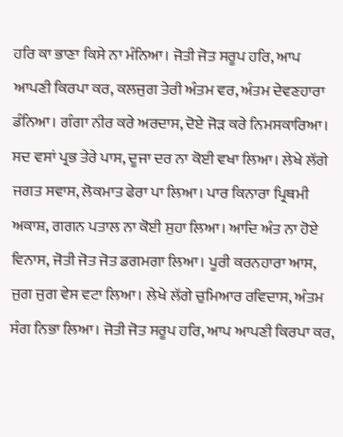ਹਰਿ ਕਾ ਭਾਣਾ ਕਿਸੇ ਨਾ ਮੰਨਿਆ। ਜੋਤੀ ਜੋਤ ਸਰੂਪ ਹਰਿ, ਆਪ ਆਪਣੀ ਕਿਰਪਾ ਕਰ, ਕਲਜੁਗ ਤੇਰੀ ਅੰਤਮ ਵਰ, ਅੰਤਮ ਦੇਵਣਹਾਰਾ ਡੰਨਿਆ। ਗੰਗਾ ਨੀਰ ਕਰੇ ਅਰਦਾਸ, ਦੋਏ ਜੋੜ ਕਰੇ ਨਿਮਸਕਾਰਿਆ। ਸਦ ਵਸਾਂ ਪ੍ਰਭ ਤੇਰੇ ਪਾਸ, ਦੂਜਾ ਦਰ ਨਾ ਕੋਈ ਵਖਾ ਲਿਆ। ਲੇਖੇ ਲੱਗੇ ਜਗਤ ਸਵਾਸ, ਲੋਕਮਾਤ ਫੇਰਾ ਪਾ ਲਿਆ। ਪਾਰ ਕਿਨਾਰਾ ਪ੍ਰਿਥਮੀ ਅਕਾਸ਼, ਗਗਨ ਪਤਾਲ ਨਾ ਕੋਈ ਸੁਹਾ ਲਿਆ। ਆਦਿ ਅੰਤ ਨਾ ਹੋਏ ਵਿਨਾਸ, ਜੋਤੀ ਜੋਤ ਜੋਤ ਡਗਮਗਾ ਲਿਆ। ਪੂਰੀ ਕਰਨਹਾਰਾ ਆਸ, ਜੁਗ ਜੁਗ ਵੇਸ ਵਟਾ ਲਿਆ। ਲੇਖੇ ਲੱਗੇ ਚੁਮਿਆਰ ਰਵਿਦਾਸ, ਅੰਤਮ ਸੰਗ ਨਿਭਾ ਲਿਆ। ਜੋਤੀ ਜੋਤ ਸਰੂਪ ਹਰਿ, ਆਪ ਆਪਣੀ ਕਿਰਪਾ ਕਰ,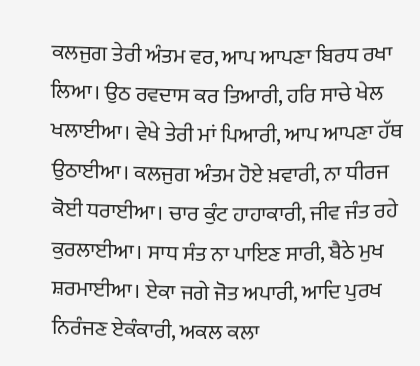ਕਲਜੁਗ ਤੇਰੀ ਅੰਤਮ ਵਰ, ਆਪ ਆਪਣਾ ਬਿਰਧ ਰਖਾ ਲਿਆ। ਉਠ ਰਵਦਾਸ ਕਰ ਤਿਆਰੀ, ਹਰਿ ਸਾਚੇ ਖੇਲ ਖਲਾਈਆ। ਵੇਖੇ ਤੇਰੀ ਮਾਂ ਪਿਆਰੀ, ਆਪ ਆਪਣਾ ਹੱਥ ਉਠਾਈਆ। ਕਲਜੁਗ ਅੰਤਮ ਹੋਏ ਖ਼ਵਾਰੀ, ਨਾ ਧੀਰਜ ਕੋਈ ਧਰਾਈਆ। ਚਾਰ ਕੁੰਟ ਹਾਹਾਕਾਰੀ, ਜੀਵ ਜੰਤ ਰਹੇ ਕੁਰਲਾਈਆ। ਸਾਧ ਸੰਤ ਨਾ ਪਾਇਣ ਸਾਰੀ, ਬੈਠੇ ਮੁਖ ਸ਼ਰਮਾਈਆ। ਏਕਾ ਜਗੇ ਜੋਤ ਅਪਾਰੀ, ਆਦਿ ਪੁਰਖ ਨਿਰੰਜਣ ਏਕੰਕਾਰੀ, ਅਕਲ ਕਲਾ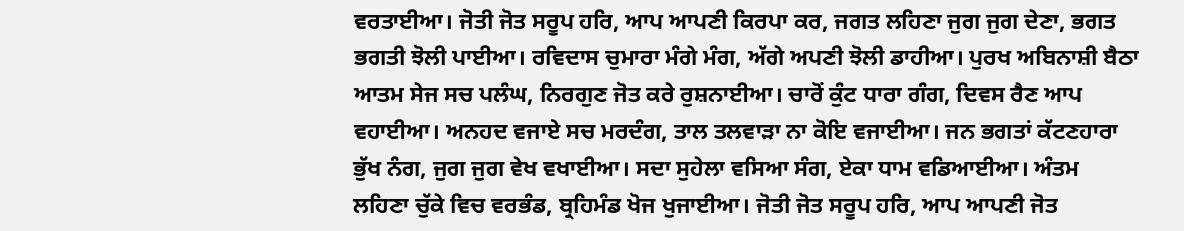ਵਰਤਾਈਆ। ਜੋਤੀ ਜੋਤ ਸਰੂਪ ਹਰਿ, ਆਪ ਆਪਣੀ ਕਿਰਪਾ ਕਰ, ਜਗਤ ਲਹਿਣਾ ਜੁਗ ਜੁਗ ਦੇਣਾ, ਭਗਤ ਭਗਤੀ ਝੋਲੀ ਪਾਈਆ। ਰਵਿਦਾਸ ਚੁਮਾਰਾ ਮੰਗੇ ਮੰਗ, ਅੱਗੇ ਅਪਣੀ ਝੋਲੀ ਡਾਹੀਆ। ਪੁਰਖ ਅਬਿਨਾਸ਼ੀ ਬੈਠਾ ਆਤਮ ਸੇਜ ਸਚ ਪਲੰਘ, ਨਿਰਗੁਣ ਜੋਤ ਕਰੇ ਰੁਸ਼ਨਾਈਆ। ਚਾਰੋਂ ਕੁੰਟ ਧਾਰਾ ਗੰਗ, ਦਿਵਸ ਰੈਣ ਆਪ ਵਹਾਈਆ। ਅਨਹਦ ਵਜਾਏ ਸਚ ਮਰਦੰਗ, ਤਾਲ ਤਲਵਾੜਾ ਨਾ ਕੋਇ ਵਜਾਈਆ। ਜਨ ਭਗਤਾਂ ਕੱਟਣਹਾਰਾ ਭੁੱਖ ਨੰਗ, ਜੁਗ ਜੁਗ ਵੇਖ ਵਖਾਈਆ। ਸਦਾ ਸੁਹੇਲਾ ਵਸਿਆ ਸੰਗ, ਏਕਾ ਧਾਮ ਵਡਿਆਈਆ। ਅੰਤਮ ਲਹਿਣਾ ਚੁੱਕੇ ਵਿਚ ਵਰਭੰਡ, ਬ੍ਰਹਿਮੰਡ ਖੋਜ ਖੁਜਾਈਆ। ਜੋਤੀ ਜੋਤ ਸਰੂਪ ਹਰਿ, ਆਪ ਆਪਣੀ ਜੋਤ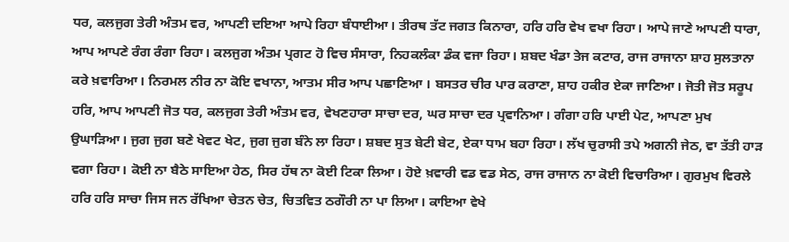ਧਰ, ਕਲਜੁਗ ਤੇਰੀ ਅੰਤਮ ਵਰ, ਆਪਣੀ ਦਇਆ ਆਪੇ ਰਿਹਾ ਬੰਧਾਈਆ। ਤੀਰਥ ਤੱਟ ਜਗਤ ਕਿਨਾਰਾ, ਹਰਿ ਹਰਿ ਵੇਖ ਵਖਾ ਰਿਹਾ। ਆਪੇ ਜਾਣੇ ਆਪਣੀ ਧਾਰਾ, ਆਪ ਆਪਣੇ ਰੰਗ ਰੰਗਾ ਰਿਹਾ। ਕਲਜੁਗ ਅੰਤਮ ਪ੍ਰਗਟ ਹੋ ਵਿਚ ਸੰਸਾਰਾ, ਨਿਹਕਲੰਕਾ ਡੰਕ ਵਜਾ ਰਿਹਾ। ਸ਼ਬਦ ਖੰਡਾ ਤੇਜ ਕਟਾਰ, ਰਾਜ ਰਾਜਾਨਾ ਸ਼ਾਹ ਸੁਲਤਾਨਾ ਕਰੇ ਖ਼ਵਾਰਿਆ। ਨਿਰਮਲ ਨੀਰ ਨਾ ਕੋਇ ਵਖਾਨਾ, ਆਤਮ ਸੀਰ ਆਪ ਪਛਾਣਿਆ । ਬਸਤਰ ਚੀਰ ਪਾਰ ਕਰਾਣਾ, ਸ਼ਾਹ ਹਕੀਰ ਏਕਾ ਜਾਣਿਆ। ਜੋਤੀ ਜੋਤ ਸਰੂਪ ਹਰਿ, ਆਪ ਆਪਣੀ ਜੋਤ ਧਰ, ਕਲਜੁਗ ਤੇਰੀ ਅੰਤਮ ਵਰ, ਵੇਖਣਹਾਰਾ ਸਾਚਾ ਦਰ, ਘਰ ਸਾਚਾ ਦਰ ਪ੍ਰਵਾਨਿਆ। ਗੰਗਾ ਹਰਿ ਪਾਈ ਪੇਟ, ਆਪਣਾ ਮੁਖ ਉਘਾੜਿਆ। ਜੁਗ ਜੁਗ ਬਣੇ ਖੇਵਟ ਖੇਟ, ਜੁਗ ਜੁਗ ਬੰਨੇ ਲਾ ਰਿਹਾ। ਸ਼ਬਦ ਸੁਤ ਬੇਟੀ ਬੇਟ, ਏਕਾ ਧਾਮ ਬਹਾ ਰਿਹਾ। ਲੱਖ ਚੁਰਾਸੀ ਤਪੇ ਅਗਨੀ ਜੇਠ, ਵਾ ਤੱਤੀ ਹਾੜ ਵਗਾ ਰਿਹਾ। ਕੋਈ ਨਾ ਬੈਠੇ ਸਾਇਆ ਹੇਠ, ਸਿਰ ਹੱਥ ਨਾ ਕੋਈ ਟਿਕਾ ਲਿਆ। ਹੋਏ ਖ਼ਵਾਰੀ ਵਡ ਵਡ ਸੇਠ, ਰਾਜ ਰਾਜਾਨ ਨਾ ਕੋਈ ਵਿਚਾਰਿਆ। ਗੁਰਮੁਖ ਵਿਰਲੇ ਹਰਿ ਹਰਿ ਸਾਚਾ ਜਿਸ ਜਨ ਰੱਖਿਆ ਚੇਤਨ ਚੇਤ, ਚਿਤਵਿਤ ਠਗੌਰੀ ਨਾ ਪਾ ਲਿਆ। ਕਾਇਆ ਵੇਖੇ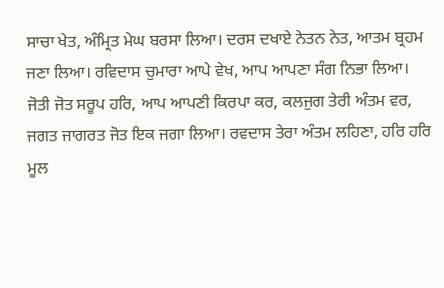ਸਾਚਾ ਖੇਤ, ਅੰਮ੍ਰਿਤ ਮੇਘ ਬਰਸਾ ਲਿਆ। ਦਰਸ ਦਖਾਏ ਨੇਤਨ ਨੇਤ, ਆਤਮ ਬ੍ਰਹਮ ਜਣਾ ਲਿਆ। ਰਵਿਦਾਸ ਚੁਮਾਰਾ ਆਪੇ ਵੇਖ, ਆਪ ਆਪਣਾ ਸੰਗ ਨਿਭਾ ਲਿਆ। ਜੋਤੀ ਜੋਤ ਸਰੂਪ ਹਰਿ, ਆਪ ਆਪਣੀ ਕਿਰਪਾ ਕਰ, ਕਲਜੁਗ ਤੇਰੀ ਅੰਤਮ ਵਰ, ਜਗਤ ਜਾਗਰਤ ਜੋਤ ਇਕ ਜਗਾ ਲਿਆ। ਰਵਦਾਸ ਤੇਰਾ ਅੰਤਮ ਲਹਿਣਾ, ਹਰਿ ਹਰਿ ਮੂਲ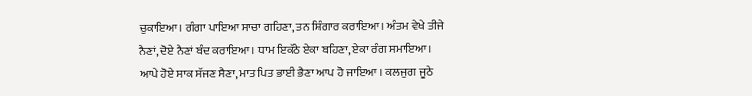ਚੁਕਾਇਆ। ਗੰਗਾ ਪਾਇਆ ਸਾਚਾ ਗਹਿਣਾ, ਤਨ ਸ਼ਿੰਗਾਰ ਕਰਾਇਆ। ਅੰਤਮ ਵੇਖੇ ਤੀਜੇ ਨੈਣਾਂ, ਦੋਏ ਨੈਣਾਂ ਬੰਦ ਕਰਾਇਆ। ਧਾਮ ਇਕੱਠੇ ਏਕਾ ਬਹਿਣਾ, ਏਕਾ ਰੰਗ ਸਮਾਇਆ। ਆਪੇ ਹੋਏ ਸਾਕ ਸੱਜਣ ਸੈਣਾ, ਮਾਤ ਪਿਤ ਭਾਈ ਭੈਣਾ ਆਪ ਹੋ ਜਾਇਆ । ਕਲਜੁਗ ਜੂਠੇ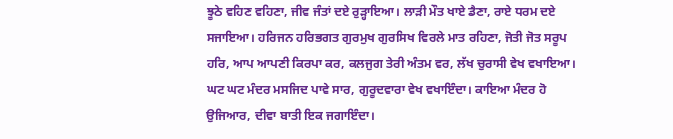ਝੂਠੇ ਵਹਿਣ ਵਹਿਣਾ, ਜੀਵ ਜੰਤਾਂ ਦਏ ਰੁੜ੍ਹਾਇਆ। ਲਾੜੀ ਮੌਤ ਖਾਏ ਡੈਣਾ, ਰਾਏ ਧਰਮ ਦਏ ਸਜਾਇਆ। ਹਰਿਜਨ ਹਰਿਭਗਤ ਗੁਰਮੁਖ ਗੁਰਸਿਖ ਵਿਰਲੇ ਮਾਤ ਰਹਿਣਾ, ਜੋਤੀ ਜੋਤ ਸਰੂਪ ਹਰਿ, ਆਪ ਆਪਣੀ ਕਿਰਪਾ ਕਰ, ਕਲਜੁਗ ਤੇਰੀ ਅੰਤਮ ਵਰ, ਲੱਖ ਚੁਰਾਸੀ ਵੇਖ ਵਖਾਇਆ। ਘਟ ਘਟ ਮੰਦਰ ਮਸਜਿਦ ਪਾਵੇ ਸਾਰ, ਗੁਰੂਦਵਾਰਾ ਵੇਖ ਵਖਾਇੰਦਾ। ਕਾਇਆ ਮੰਦਰ ਹੋ ਉਜਿਆਰ, ਦੀਵਾ ਬਾਤੀ ਇਕ ਜਗਾਇੰਦਾ।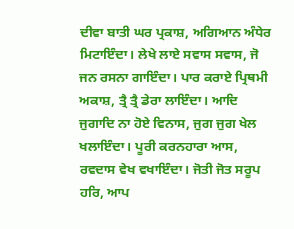ਦੀਵਾ ਬਾਤੀ ਘਰ ਪ੍ਰਕਾਸ਼, ਅਗਿਆਨ ਅੰਧੇਰ ਮਿਟਾਇੰਦਾ। ਲੇਖੇ ਲਾਏ ਸਵਾਸ ਸਵਾਸ, ਜੋ ਜਨ ਰਸਨਾ ਗਾਇੰਦਾ। ਪਾਰ ਕਰਾਏ ਪ੍ਰਿਥਮੀ ਅਕਾਸ਼, ਤ੍ਰੈ ਤ੍ਰੈ ਡੇਰਾ ਲਾਇੰਦਾ। ਆਦਿ ਜੁਗਾਦਿ ਨਾ ਹੋਏ ਵਿਨਾਸ, ਜੁਗ ਜੁਗ ਖੇਲ ਖਲਾਇੰਦਾ। ਪੂਰੀ ਕਰਨਹਾਰਾ ਆਸ, ਰਵਦਾਸ ਵੇਖ ਵਖਾਇੰਦਾ। ਜੋਤੀ ਜੋਤ ਸਰੂਪ ਹਰਿ, ਆਪ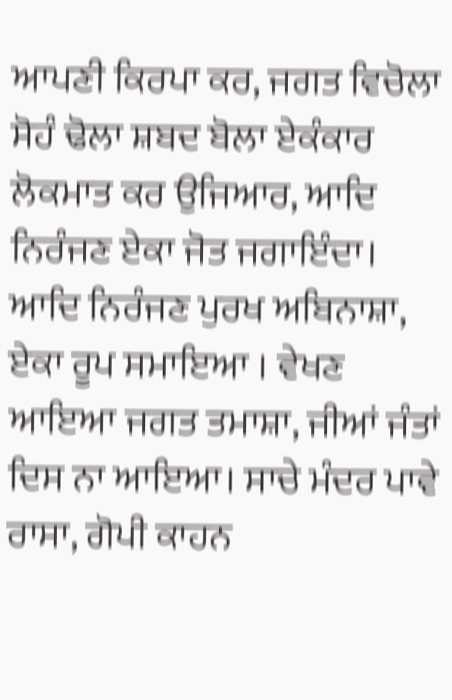ਆਪਣੀ ਕਿਰਪਾ ਕਰ, ਜਗਤ ਵਿਚੋਲਾ ਸੋਹੰ ਢੋਲਾ ਸ਼ਬਦ ਬੋਲਾ ਏਕੰਕਾਰ ਲੋਕਮਾਤ ਕਰ ਉਜਿਆਰ, ਆਦਿ ਨਿਰੰਜਣ ਏਕਾ ਜੋਤ ਜਗਾਇੰਦਾ। ਆਦਿ ਨਿਰੰਜਣ ਪੁਰਖ ਅਬਿਨਾਸ਼ਾ, ਏਕਾ ਰੂਪ ਸਮਾਇਆ । ਵੇਖਣ ਆਇਆ ਜਗਤ ਤਮਾਸ਼ਾ, ਜੀਆਂ ਜੰਤਾਂ ਦਿਸ ਨਾ ਆਇਆ। ਸਾਚੇ ਮੰਦਰ ਪਾਵੇ ਰਾਸਾ, ਗੋਪੀ ਕਾਹਨ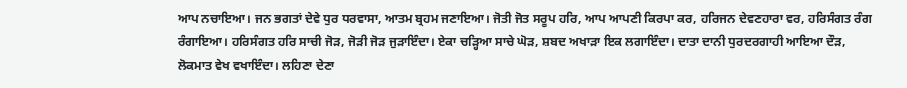ਆਪ ਨਚਾਇਆ। ਜਨ ਭਗਤਾਂ ਦੇਵੇ ਧੁਰ ਧਰਵਾਸਾ, ਆਤਮ ਬ੍ਰਹਮ ਜਣਾਇਆ। ਜੋਤੀ ਜੋਤ ਸਰੂਪ ਹਰਿ, ਆਪ ਆਪਣੀ ਕਿਰਪਾ ਕਰ, ਹਰਿਜਨ ਦੇਵਣਹਾਰਾ ਵਰ, ਹਰਿਸੰਗਤ ਰੰਗ ਰੰਗਾਇਆ। ਹਰਿਸੰਗਤ ਹਰਿ ਸਾਚੀ ਜੋੜ, ਜੋੜੀ ਜੋੜ ਜੁੜਾਇੰਦਾ। ਏਕਾ ਚੜ੍ਹਿਆ ਸਾਚੇ ਘੋੜ, ਸ਼ਬਦ ਅਖਾੜਾ ਇਕ ਲਗਾਇੰਦਾ। ਦਾਤਾ ਦਾਨੀ ਧੁਰਦਰਗਾਹੀ ਆਇਆ ਦੌੜ, ਲੋਕਮਾਤ ਵੇਖ ਵਖਾਇੰਦਾ। ਲਹਿਣਾ ਦੇਣਾ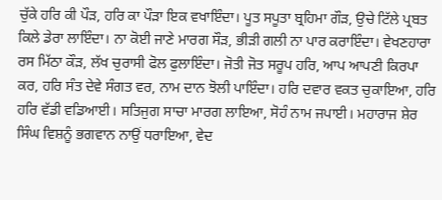ਚੁੱਕੇ ਹਰਿ ਕੀ ਪੌੜ, ਹਰਿ ਕਾ ਪੌੜਾ ਇਕ ਵਖਾਇੰਦਾ। ਪੂਤ ਸਪੂਤਾ ਬ੍ਰਹਿਮਾ ਗੌੜ, ਉਚੇ ਟਿੱਲੇ ਪ੍ਰਬਤ ਕਿਲੇ ਡੇਰਾ ਲਾਇੰਦਾ। ਨਾ ਕੋਈ ਜਾਣੇ ਮਾਰਗ ਸੌੜ, ਭੀੜੀ ਗਲੀ ਨਾ ਪਾਰ ਕਰਾਇੰਦਾ। ਵੇਖਣਹਾਰਾ ਰਸ ਮਿੱਠਾ ਕੌੜ, ਲੱਖ ਚੁਰਾਸੀ ਫੋਲ ਫੁਲਾਇੰਦਾ। ਜੋਤੀ ਜੋਤ ਸਰੂਪ ਹਰਿ, ਆਪ ਆਪਣੀ ਕਿਰਪਾ ਕਰ, ਹਰਿ ਸੰਤ ਦੇਵੇ ਸੰਗਤ ਵਰ, ਨਾਮ ਦਾਨ ਝੋਲੀ ਪਾਇੰਦਾ। ਹਰਿ ਦਵਾਰ ਵਕਤ ਚੁਕਾਇਆ, ਹਰਿ ਹਰਿ ਵੱਡੀ ਵਡਿਆਈ। ਸਤਿਜੁਗ ਸਾਚਾ ਮਾਰਗ ਲਾਇਆ, ਸੋਹੰ ਨਾਮ ਜਪਾਈ। ਮਹਾਰਾਜ ਸ਼ੇਰ ਸਿੰਘ ਵਿਸ਼ਨੂੰ ਭਗਵਾਨ ਨਾਉਂ ਧਰਾਇਆ, ਵੇਦ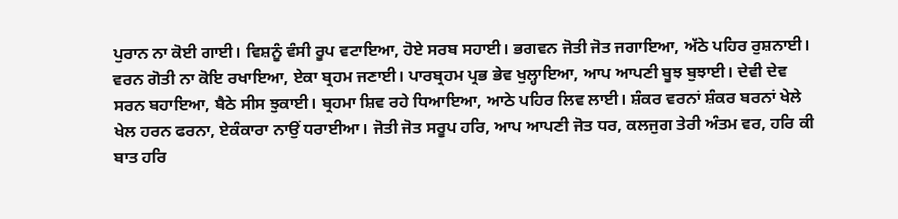ਪੁਰਾਨ ਨਾ ਕੋਈ ਗਾਈ। ਵਿਸ਼ਨੂੰ ਵੰਸੀ ਰੂਪ ਵਟਾਇਆ, ਹੋਏ ਸਰਬ ਸਹਾਈ। ਭਗਵਨ ਜੋਤੀ ਜੋਤ ਜਗਾਇਆ, ਅੱਠੇ ਪਹਿਰ ਰੁਸ਼ਨਾਈ। ਵਰਨ ਗੋਤੀ ਨਾ ਕੋਇ ਰਖਾਇਆ, ਏਕਾ ਬ੍ਰਹਮ ਜਣਾਈ। ਪਾਰਬ੍ਰਹਮ ਪ੍ਰਭ ਭੇਵ ਖੁਲ੍ਹਾਇਆ, ਆਪ ਆਪਣੀ ਬੂਝ ਬੁਝਾਈ। ਦੇਵੀ ਦੇਵ ਸਰਨ ਬਹਾਇਆ, ਬੈਠੇ ਸੀਸ ਝੁਕਾਈ। ਬ੍ਰਹਮਾ ਸ਼ਿਵ ਰਹੇ ਧਿਆਇਆ, ਆਠੇ ਪਹਿਰ ਲਿਵ ਲਾਈ। ਸ਼ੰਕਰ ਵਰਨਾਂ ਸ਼ੰਕਰ ਬਰਨਾਂ ਖੇਲੇ ਖੇਲ ਹਰਨ ਫਰਨਾ, ਏਕੰਕਾਰਾ ਨਾਉਂ ਧਰਾਈਆ। ਜੋਤੀ ਜੋਤ ਸਰੂਪ ਹਰਿ, ਆਪ ਆਪਣੀ ਜੋਤ ਧਰ, ਕਲਜੁਗ ਤੇਰੀ ਅੰਤਮ ਵਰ, ਹਰਿ ਕੀ ਬਾਤ ਹਰਿ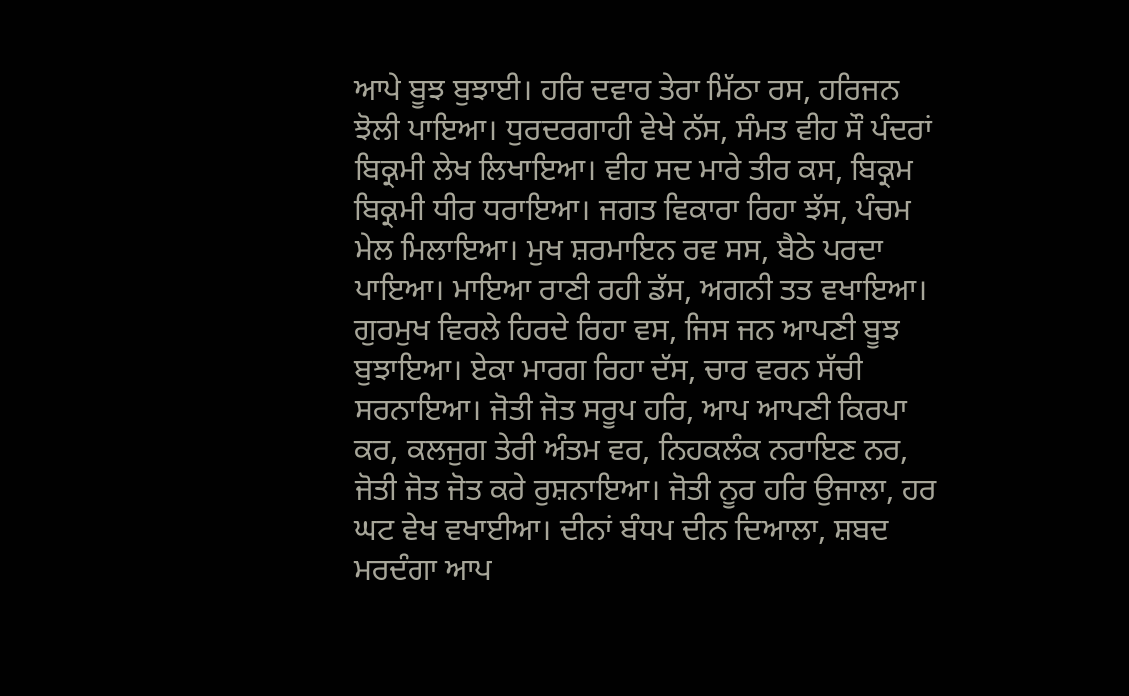ਆਪੇ ਬੂਝ ਬੁਝਾਈ। ਹਰਿ ਦਵਾਰ ਤੇਰਾ ਮਿੱਠਾ ਰਸ, ਹਰਿਜਨ ਝੋਲੀ ਪਾਇਆ। ਧੁਰਦਰਗਾਹੀ ਵੇਖੇ ਨੱਸ, ਸੰਮਤ ਵੀਹ ਸੌ ਪੰਦਰਾਂ ਬਿਕ੍ਰਮੀ ਲੇਖ ਲਿਖਾਇਆ। ਵੀਹ ਸਦ ਮਾਰੇ ਤੀਰ ਕਸ, ਬਿਕ੍ਰਮ ਬਿਕ੍ਰਮੀ ਧੀਰ ਧਰਾਇਆ। ਜਗਤ ਵਿਕਾਰਾ ਰਿਹਾ ਝੱਸ, ਪੰਚਮ ਮੇਲ ਮਿਲਾਇਆ। ਮੁਖ ਸ਼ਰਮਾਇਨ ਰਵ ਸਸ, ਬੈਠੇ ਪਰਦਾ ਪਾਇਆ। ਮਾਇਆ ਰਾਣੀ ਰਹੀ ਡੱਸ, ਅਗਨੀ ਤਤ ਵਖਾਇਆ। ਗੁਰਮੁਖ ਵਿਰਲੇ ਹਿਰਦੇ ਰਿਹਾ ਵਸ, ਜਿਸ ਜਨ ਆਪਣੀ ਬੂਝ ਬੁਝਾਇਆ। ਏਕਾ ਮਾਰਗ ਰਿਹਾ ਦੱਸ, ਚਾਰ ਵਰਨ ਸੱਚੀ ਸਰਨਾਇਆ। ਜੋਤੀ ਜੋਤ ਸਰੂਪ ਹਰਿ, ਆਪ ਆਪਣੀ ਕਿਰਪਾ ਕਰ, ਕਲਜੁਗ ਤੇਰੀ ਅੰਤਮ ਵਰ, ਨਿਹਕਲੰਕ ਨਰਾਇਣ ਨਰ, ਜੋਤੀ ਜੋਤ ਜੋਤ ਕਰੇ ਰੁਸ਼ਨਾਇਆ। ਜੋਤੀ ਨੂਰ ਹਰਿ ਉਜਾਲਾ, ਹਰ ਘਟ ਵੇਖ ਵਖਾਈਆ। ਦੀਨਾਂ ਬੰਧਪ ਦੀਨ ਦਿਆਲਾ, ਸ਼ਬਦ ਮਰਦੰਗਾ ਆਪ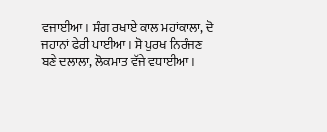ਵਜਾਈਆ। ਸੰਗ ਰਖਾਏ ਕਾਲ ਮਹਾਂਕਾਲਾ, ਦੋ ਜਹਾਨਾਂ ਫੇਰੀ ਪਾਈਆ। ਸੋ ਪੁਰਖ ਨਿਰੰਜਣ ਬਣੇ ਦਲਾਲਾ, ਲੋਕਮਾਤ ਵੱਜੇ ਵਧਾਈਆ।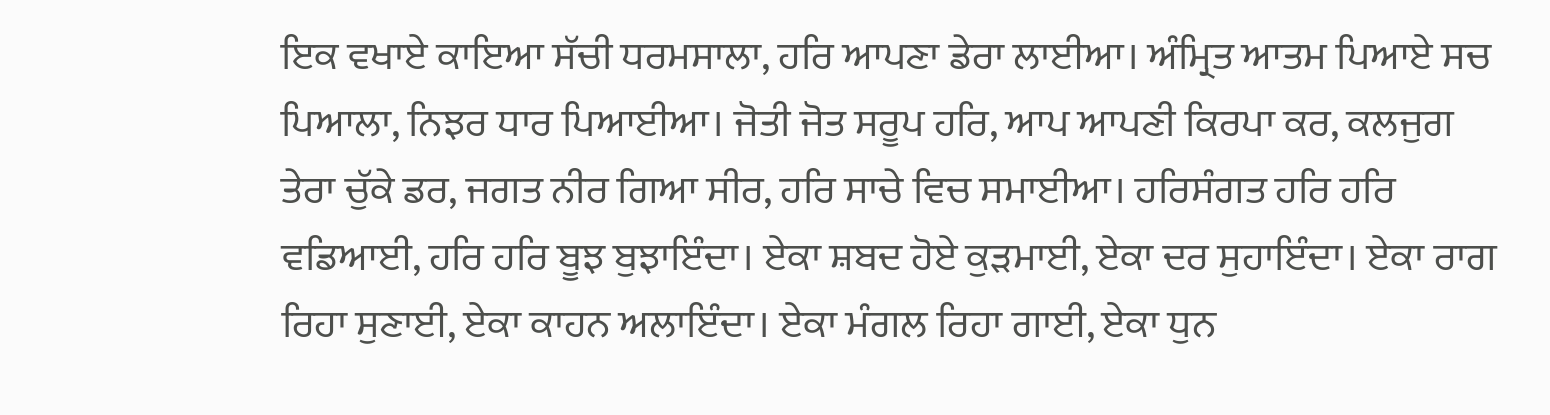ਇਕ ਵਖਾਏ ਕਾਇਆ ਸੱਚੀ ਧਰਮਸਾਲਾ, ਹਰਿ ਆਪਣਾ ਡੇਰਾ ਲਾਈਆ। ਅੰਮ੍ਰਿਤ ਆਤਮ ਪਿਆਏ ਸਚ ਪਿਆਲਾ, ਨਿਝਰ ਧਾਰ ਪਿਆਈਆ। ਜੋਤੀ ਜੋਤ ਸਰੂਪ ਹਰਿ, ਆਪ ਆਪਣੀ ਕਿਰਪਾ ਕਰ, ਕਲਜੁਗ ਤੇਰਾ ਚੁੱਕੇ ਡਰ, ਜਗਤ ਨੀਰ ਗਿਆ ਸੀਰ, ਹਰਿ ਸਾਚੇ ਵਿਚ ਸਮਾਈਆ। ਹਰਿਸੰਗਤ ਹਰਿ ਹਰਿ ਵਡਿਆਈ, ਹਰਿ ਹਰਿ ਬੂਝ ਬੁਝਾਇੰਦਾ। ਏਕਾ ਸ਼ਬਦ ਹੋਏ ਕੁੜਮਾਈ, ਏਕਾ ਦਰ ਸੁਹਾਇੰਦਾ। ਏਕਾ ਰਾਗ ਰਿਹਾ ਸੁਣਾਈ, ਏਕਾ ਕਾਹਨ ਅਲਾਇੰਦਾ। ਏਕਾ ਮੰਗਲ ਰਿਹਾ ਗਾਈ, ਏਕਾ ਧੁਨ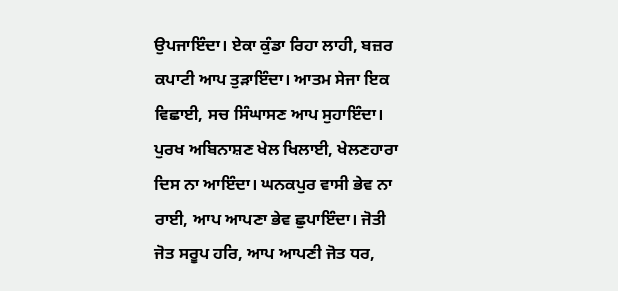ਉਪਜਾਇੰਦਾ। ਏਕਾ ਕੁੰਡਾ ਰਿਹਾ ਲਾਹੀ, ਬਜ਼ਰ ਕਪਾਟੀ ਆਪ ਤੁੜਾਇੰਦਾ। ਆਤਮ ਸੇਜਾ ਇਕ ਵਿਛਾਈ, ਸਚ ਸਿੰਘਾਸਣ ਆਪ ਸੁਹਾਇੰਦਾ। ਪੁਰਖ ਅਬਿਨਾਸ਼ਣ ਖੇਲ ਖਿਲਾਈ, ਖੇਲਣਹਾਰਾ ਦਿਸ ਨਾ ਆਇੰਦਾ। ਘਨਕਪੁਰ ਵਾਸੀ ਭੇਵ ਨਾ ਰਾਈ, ਆਪ ਆਪਣਾ ਭੇਵ ਛੁਪਾਇੰਦਾ। ਜੋਤੀ ਜੋਤ ਸਰੂਪ ਹਰਿ, ਆਪ ਆਪਣੀ ਜੋਤ ਧਰ,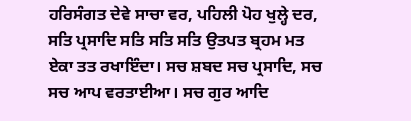ਹਰਿਸੰਗਤ ਦੇਵੇ ਸਾਚਾ ਵਰ, ਪਹਿਲੀ ਪੋਹ ਖੁਲ੍ਹੇ ਦਰ, ਸਤਿ ਪ੍ਰਸਾਦਿ ਸਤਿ ਸਤਿ ਸਤਿ ਉਤਪਤ ਬ੍ਰਹਮ ਮਤ ਏਕਾ ਤਤ ਰਖਾਇੰਦਾ। ਸਚ ਸ਼ਬਦ ਸਚ ਪ੍ਰਸਾਦਿ, ਸਚ ਸਚ ਆਪ ਵਰਤਾਈਆ। ਸਚ ਗੁਰ ਆਦਿ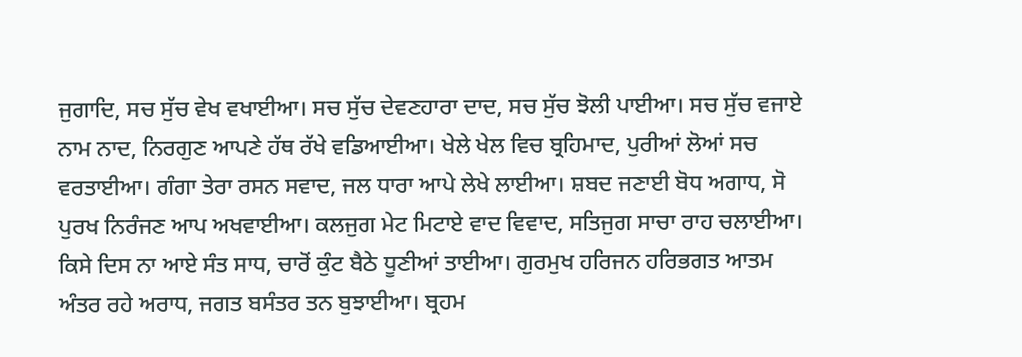ਜੁਗਾਦਿ, ਸਚ ਸੁੱਚ ਵੇਖ ਵਖਾਈਆ। ਸਚ ਸੁੱਚ ਦੇਵਣਹਾਰਾ ਦਾਦ, ਸਚ ਸੁੱਚ ਝੋਲੀ ਪਾਈਆ। ਸਚ ਸੁੱਚ ਵਜਾਏ ਨਾਮ ਨਾਦ, ਨਿਰਗੁਣ ਆਪਣੇ ਹੱਥ ਰੱਖੇ ਵਡਿਆਈਆ। ਖੇਲੇ ਖੇਲ ਵਿਚ ਬ੍ਰਹਿਮਾਦ, ਪੁਰੀਆਂ ਲੋਆਂ ਸਚ ਵਰਤਾਈਆ। ਗੰਗਾ ਤੇਰਾ ਰਸਨ ਸਵਾਦ, ਜਲ ਧਾਰਾ ਆਪੇ ਲੇਖੇ ਲਾਈਆ। ਸ਼ਬਦ ਜਣਾਈ ਬੋਧ ਅਗਾਧ, ਸੋ ਪੁਰਖ ਨਿਰੰਜਣ ਆਪ ਅਖਵਾਈਆ। ਕਲਜੁਗ ਮੇਟ ਮਿਟਾਏ ਵਾਦ ਵਿਵਾਦ, ਸਤਿਜੁਗ ਸਾਚਾ ਰਾਹ ਚਲਾਈਆ। ਕਿਸੇ ਦਿਸ ਨਾ ਆਏ ਸੰਤ ਸਾਧ, ਚਾਰੋਂ ਕੁੰਟ ਬੈਠੇ ਧੂਣੀਆਂ ਤਾਈਆ। ਗੁਰਮੁਖ ਹਰਿਜਨ ਹਰਿਭਗਤ ਆਤਮ ਅੰਤਰ ਰਹੇ ਅਰਾਧ, ਜਗਤ ਬਸੰਤਰ ਤਨ ਬੁਝਾਈਆ। ਬ੍ਰਹਮ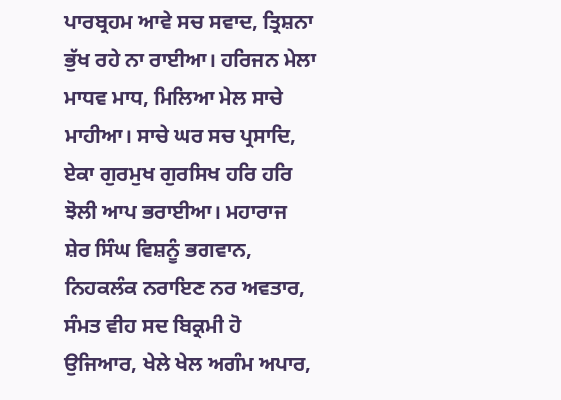ਪਾਰਬ੍ਰਹਮ ਆਵੇ ਸਚ ਸਵਾਦ, ਤ੍ਰਿਸ਼ਨਾ ਭੁੱਖ ਰਹੇ ਨਾ ਰਾਈਆ। ਹਰਿਜਨ ਮੇਲਾ ਮਾਧਵ ਮਾਧ, ਮਿਲਿਆ ਮੇਲ ਸਾਚੇ ਮਾਹੀਆ। ਸਾਚੇ ਘਰ ਸਚ ਪ੍ਰਸਾਦਿ, ਏਕਾ ਗੁਰਮੁਖ ਗੁਰਸਿਖ ਹਰਿ ਹਰਿ ਝੋਲੀ ਆਪ ਭਰਾਈਆ। ਮਹਾਰਾਜ ਸ਼ੇਰ ਸਿੰਘ ਵਿਸ਼ਨੂੰ ਭਗਵਾਨ, ਨਿਹਕਲੰਕ ਨਰਾਇਣ ਨਰ ਅਵਤਾਰ, ਸੰਮਤ ਵੀਹ ਸਦ ਬਿਕ੍ਰਮੀ ਹੋ ਉਜਿਆਰ, ਖੇਲੇ ਖੇਲ ਅਗੰਮ ਅਪਾਰ,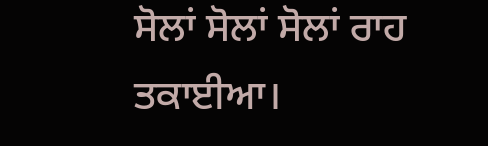ਸੋਲਾਂ ਸੋਲਾਂ ਸੋਲਾਂ ਰਾਹ ਤਕਾਈਆ।